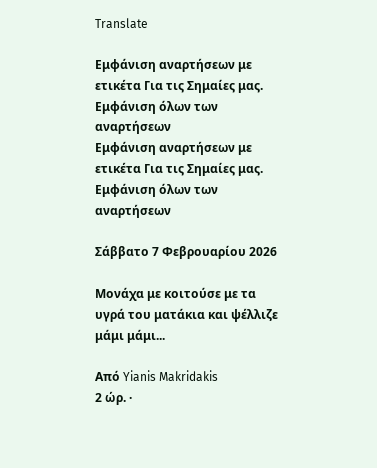Translate

Εμφάνιση αναρτήσεων με ετικέτα Για τις Σημαίες μας. Εμφάνιση όλων των αναρτήσεων
Εμφάνιση αναρτήσεων με ετικέτα Για τις Σημαίες μας. Εμφάνιση όλων των αναρτήσεων

Σάββατο 7 Φεβρουαρίου 2026

Μονάχα με κοιτούσε με τα υγρά του ματάκια και ψέλλιζε μάμι μάμι...

Από Yianis Makridakis
2 ώρ. ·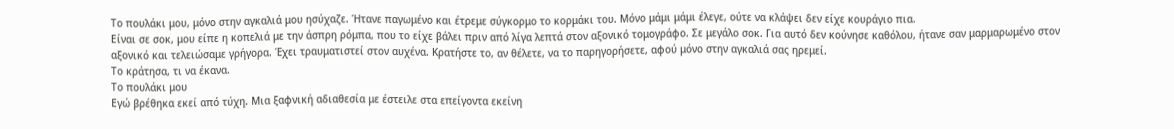Το πουλάκι μου, μόνο στην αγκαλιά μου ησύχαζε. Ήτανε παγωμένο και έτρεμε σύγκορμο το κορμάκι του. Μόνο μάμι μάμι έλεγε, ούτε να κλάψει δεν είχε κουράγιο πια.
Είναι σε σοκ, μου είπε η κοπελιά με την άσπρη ρόμπα, που το είχε βάλει πριν από λίγα λεπτά στον αξονικό τομογράφο. Σε μεγάλο σοκ. Για αυτό δεν κούνησε καθόλου, ήτανε σαν μαρμαρωμένο στον αξονικό και τελειώσαμε γρήγορα. Έχει τραυματιστεί στον αυχένα. Κρατήστε το, αν θέλετε, να το παρηγορήσετε, αφού μόνο στην αγκαλιά σας ηρεμεί.
Το κράτησα, τι να έκανα.
Το πουλάκι μου
Εγώ βρέθηκα εκεί από τύχη. Μια ξαφνική αδιαθεσία με έστειλε στα επείγοντα εκείνη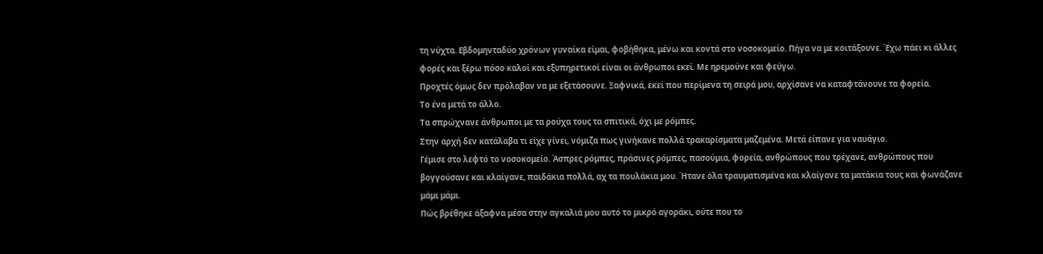τη νύχτα. Εβδομηνταδύο χρόνων γυναίκα είμαι, φοβήθηκα, μένω και κοντά στο νοσοκομείο. Πήγα να με κοιτάξουνε. Έχω πάει κι άλλες φορές και ξέρω πόσο καλοί και εξυπηρετικοί είναι οι άνθρωποι εκεί. Με ηρεμούνε και φεύγω.
Προχτές όμως δεν πρόλαβαν να με εξετάσουνε. Ξαφνικά, εκεί που περίμενα τη σειρά μου, αρχίσανε να καταφτάνουνε τα φορεία.
Το ένα μετά το άλλο.
Τα σπρώχνανε άνθρωποι με τα ρούχα τους τα σπιτικά, όχι με ρόμπες.
Στην αρχή δεν κατάλαβα τι είχε γίνει, νόμιζα πως γινήκανε πολλά τρακαρίσματα μαζεμένα. Μετά είπανε για ναυάγιο.
Γέμισε στο λεφτό το νοσοκομείο. Άσπρες ρόμπες, πράσινες ρόμπες, πασούμια, φορεία, ανθρώπους που τρέχανε, ανθρώπους που βογγούσανε και κλαίγανε, παιδάκια πολλά, αχ τα πουλάκια μου. Ήτανε όλα τραυματισμένα και κλαίγανε τα ματάκια τους και φωνάζανε μάμι μάμι.
Πώς βρέθηκε άξαφνα μέσα στην αγκαλιά μου αυτό το μικρό αγοράκι, ούτε που το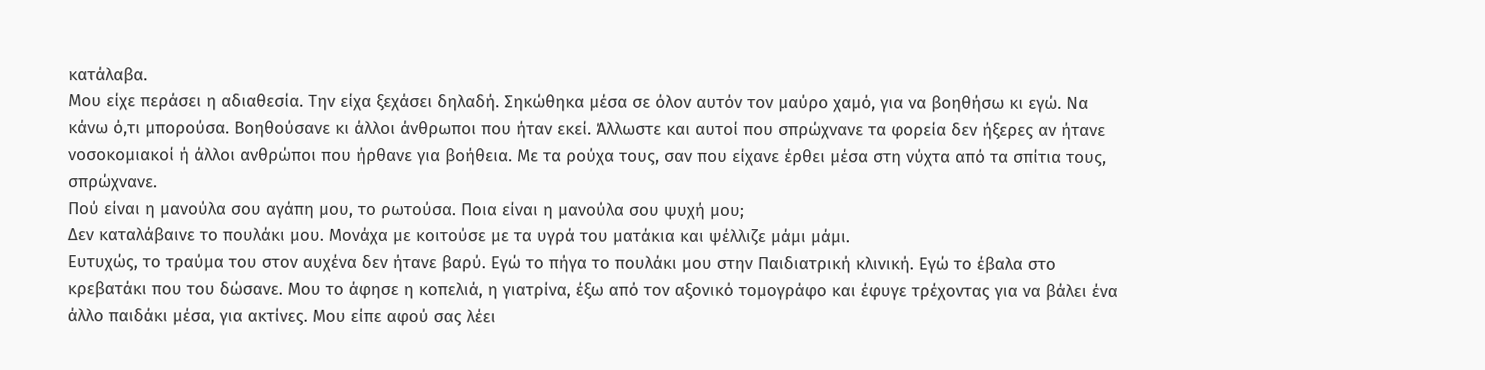κατάλαβα.
Μου είχε περάσει η αδιαθεσία. Την είχα ξεχάσει δηλαδή. Σηκώθηκα μέσα σε όλον αυτόν τον μαύρο χαμό, για να βοηθήσω κι εγώ. Να κάνω ό,τι μπορούσα. Βοηθούσανε κι άλλοι άνθρωποι που ήταν εκεί. Άλλωστε και αυτοί που σπρώχνανε τα φορεία δεν ήξερες αν ήτανε νοσοκομιακοί ή άλλοι ανθρώποι που ήρθανε για βοήθεια. Με τα ρούχα τους, σαν που είχανε έρθει μέσα στη νύχτα από τα σπίτια τους, σπρώχνανε.
Πού είναι η μανούλα σου αγάπη μου, το ρωτούσα. Ποια είναι η μανούλα σου ψυχή μου;
Δεν καταλάβαινε το πουλάκι μου. Μονάχα με κοιτούσε με τα υγρά του ματάκια και ψέλλιζε μάμι μάμι.
Ευτυχώς, το τραύμα του στον αυχένα δεν ήτανε βαρύ. Εγώ το πήγα το πουλάκι μου στην Παιδιατρική κλινική. Εγώ το έβαλα στο κρεβατάκι που του δώσανε. Μου το άφησε η κοπελιά, η γιατρίνα, έξω από τον αξονικό τομογράφο και έφυγε τρέχοντας για να βάλει ένα άλλο παιδάκι μέσα, για ακτίνες. Μου είπε αφού σας λέει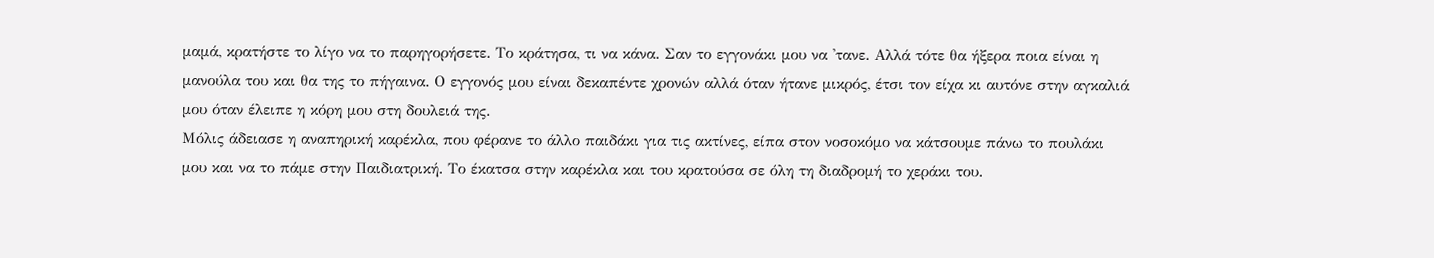μαμά, κρατήστε το λίγο να το παρηγορήσετε. Το κράτησα, τι να κάνα. Σαν το εγγονάκι μου να 'τανε. Αλλά τότε θα ήξερα ποια είναι η μανούλα του και θα της το πήγαινα. Ο εγγονός μου είναι δεκαπέντε χρονών αλλά όταν ήτανε μικρός, έτσι τον είχα κι αυτόνε στην αγκαλιά μου όταν έλειπε η κόρη μου στη δουλειά της.
Μόλις άδειασε η αναπηρική καρέκλα, που φέρανε το άλλο παιδάκι για τις ακτίνες, είπα στον νοσοκόμο να κάτσουμε πάνω το πουλάκι μου και να το πάμε στην Παιδιατρική. Το έκατσα στην καρέκλα και του κρατούσα σε όλη τη διαδρομή το χεράκι του.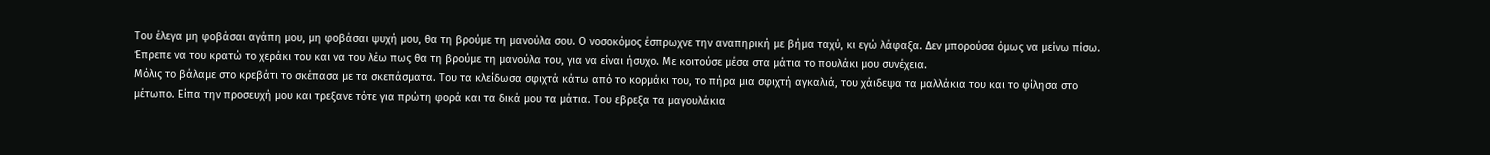Του έλεγα μη φοβάσαι αγάπη μου, μη φοβάσαι ψυχή μου, θα τη βρούμε τη μανούλα σου. Ο νοσοκόμος έσπρωχνε την αναπηρική με βήμα ταχύ, κι εγώ λάφαξα. Δεν μπορούσα όμως να μείνω πίσω. Έπρεπε να του κρατώ το χεράκι του και να του λέω πως θα τη βρούμε τη μανούλα του, για να είναι ήσυχο. Με κοιτούσε μέσα στα μάτια το πουλάκι μου συνέχεια.
Μόλις το βάλαμε στο κρεβάτι το σκέπασα με τα σκεπάσματα. Του τα κλείδωσα σφιχτά κάτω από το κορμάκι του, το πήρα μια σφιχτή αγκαλιά, του χάιδεψα τα μαλλάκια του και το φίλησα στο μέτωπο. Είπα την προσευχή μου και τρεξανε τότε για πρώτη φορά και τα δικά μου τα μάτια. Του εβρεξα τα μαγουλάκια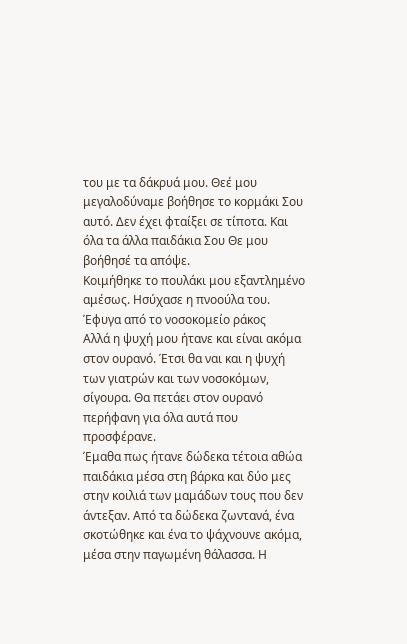του με τα δάκρυά μου. Θεέ μου μεγαλοδύναμε βοήθησε το κορμάκι Σου αυτό. Δεν έχει φταίξει σε τίποτα. Και όλα τα άλλα παιδάκια Σου Θε μου βοήθησέ τα απόψε.
Κοιμήθηκε το πουλάκι μου εξαντλημένο αμέσως. Ησύχασε η πνοούλα του.
Έφυγα από το νοσοκομείο ράκος
Αλλά η ψυχή μου ήτανε και είναι ακόμα στον ουρανό. Έτσι θα ναι και η ψυχή των γιατρών και των νοσοκόμων, σίγουρα. Θα πετάει στον ουρανό περήφανη για όλα αυτά που προσφέρανε.
Έμαθα πως ήτανε δώδεκα τέτοια αθώα παιδάκια μέσα στη βάρκα και δύο μες στην κοιλιά των μαμάδων τους που δεν άντεξαν. Από τα δώδεκα ζωντανά, ένα σκοτώθηκε και ένα το ψάχνουνε ακόμα, μέσα στην παγωμένη θάλασσα. Η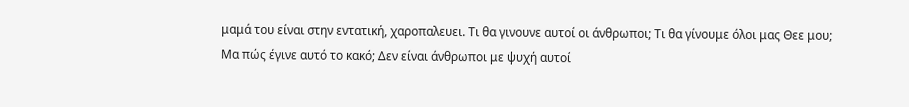μαμά του είναι στην εντατική, χαροπαλευει. Τι θα γινουνε αυτοί οι άνθρωποι; Τι θα γίνουμε όλοι μας Θεε μου;
Μα πώς έγινε αυτό το κακό; Δεν είναι άνθρωποι με ψυχή αυτοί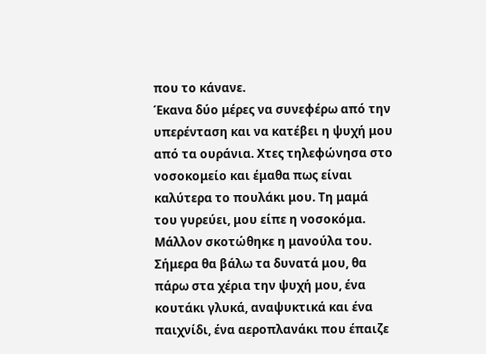που το κάνανε.
Έκανα δύο μέρες να συνεφέρω από την υπερένταση και να κατέβει η ψυχή μου από τα ουράνια. Χτες τηλεφώνησα στο νοσοκομείο και έμαθα πως είναι καλύτερα το πουλάκι μου. Τη μαμά του γυρεύει, μου είπε η νοσοκόμα.
Μάλλον σκοτώθηκε η μανούλα του. Σήμερα θα βάλω τα δυνατά μου, θα πάρω στα χέρια την ψυχή μου, ένα κουτάκι γλυκά, αναψυκτικά και ένα παιχνίδι, ένα αεροπλανάκι που έπαιζε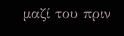μαζί του πριν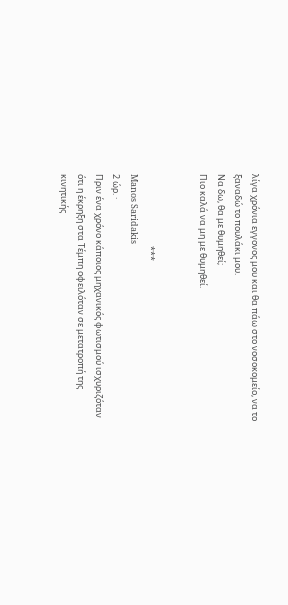λίγα χρόνια εγγονος μου και θα πάω στο νοσοκομείο, να το ξαναδώ το πουλάκι μου.
Να δω, θα με θυμηθεί;
Πιο καλά να μη με θυμηθεί.


                                    ***
Manos Saridakis
2 ώρ. ·
Πριν ένα χρόνο κάποιος μηχανικός φωτισμού ισχυριζόταν ότι η έκρηξη στα Τέμπη οφειλόταν σε μετατροπή της κινητικής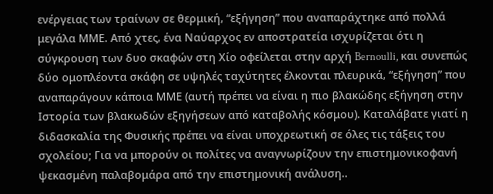ενέργειας των τραίνων σε θερμική, “εξήγηση” που αναπαράχτηκε από πολλά μεγάλα ΜΜΕ. Από χτες, ένα Ναύαρχος εν αποστρατεία ισχυρίζεται ότι η σύγκρουση των δυο σκαφών στη Χίο οφείλεται στην αρχή Bernoulli, και συνεπώς δύο ομοπλέοντα σκάφη σε υψηλές ταχύτητες έλκονται πλευρικά, “εξήγηση” που αναπαράγουν κάποια ΜΜΕ (αυτή πρέπει να είναι η πιο βλακώδης εξήγηση στην Ιστορία των βλακωδών εξηγήσεων από καταβολής κόσμου). Καταλάβατε γιατί η διδασκαλία της Φυσικής πρέπει να είναι υποχρεωτική σε όλες τις τάξεις του σχολείου; Για να μπορούν οι πολίτες να αναγνωρίζουν την επιστημονικοφανή ψεκασμένη παλαβομάρα από την επιστημονική ανάλυση..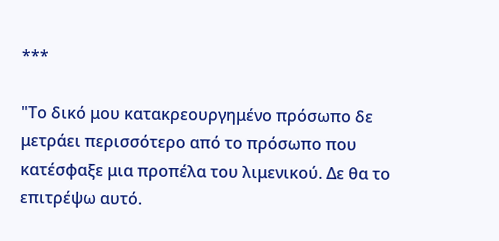***

"Το δικό μου κατακρεουργημένο πρόσωπο δε μετράει περισσότερο από το πρόσωπο που κατέσφαξε μια προπέλα του λιμενικού. Δε θα το επιτρέψω αυτό.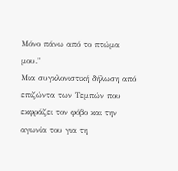Μόνο πάνω από το πτώμα μου."
Μια συγκλονιστική δήλωση από επιζώντα των Τεμπών που εκφράζει τον φόβο και την αγωνία του για τη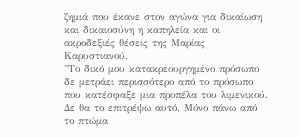ζημιά που έκανε στον αγώνα για δικαίωση και δικαιοσύνη η καπηλεία και οι ακροδεξιές θέσεις της Μαρίας Καρυστιανού.
"Το δικό μου κατακρεουργημένο πρόσωπο δε μετράει περισσότερο από το πρόσωπο που κατέσφαξε μια προπέλα του λιμενικού. Δε θα το επιτρέψω αυτό. Μόνο πάνω από το πτώμα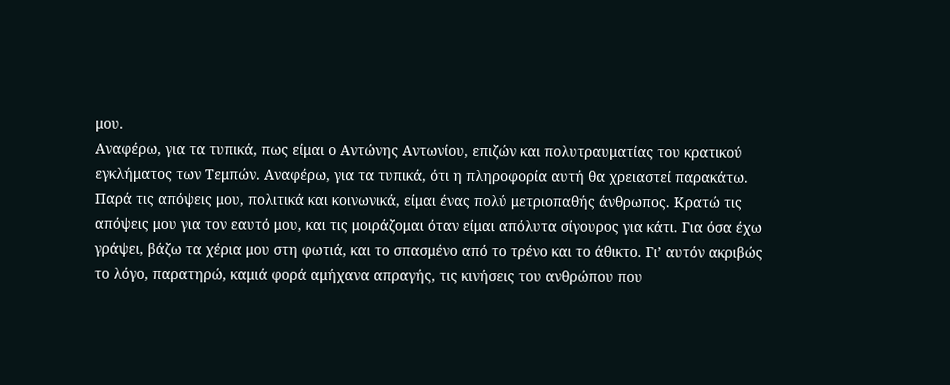μου.
Αναφέρω, για τα τυπικά, πως είμαι ο Αντώνης Αντωνίου, επιζών και πολυτραυματίας του κρατικού εγκλήματος των Τεμπών. Αναφέρω, για τα τυπικά, ότι η πληροφορία αυτή θα χρειαστεί παρακάτω.
Παρά τις απόψεις μου, πολιτικά και κοινωνικά, είμαι ένας πολύ μετριοπαθής άνθρωπος. Κρατώ τις απόψεις μου για τον εαυτό μου, και τις μοιράζομαι όταν είμαι απόλυτα σίγουρος για κάτι. Για όσα έχω γράψει, βάζω τα χέρια μου στη φωτιά, και το σπασμένο από το τρένο και το άθικτο. Γι’ αυτόν ακριβώς το λόγο, παρατηρώ, καμιά φορά αμήχανα απραγής, τις κινήσεις του ανθρώπου που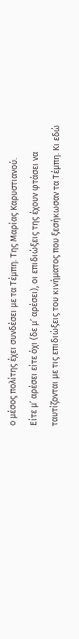ο μέσος πολίτης έχει συνδέσει με τα Τέμπη. Της Μαρίας Καρυστιανού.
Είτε μ’ αρέσει είτε όχι (δε μ’ αρέσει), οι επιδιώξεις της έχουν φτάσει να ταυτίζονται με τις επιδιώξεις του κινήματος που ξεσήκωσαν τα Τέμπη. Κι εδώ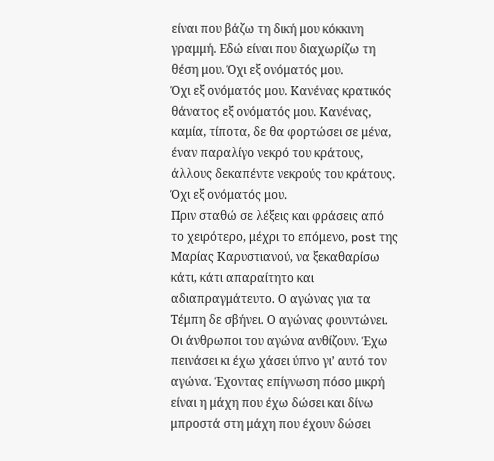είναι που βάζω τη δική μου κόκκινη γραμμή. Εδώ είναι που διαχωρίζω τη θέση μου. Όχι εξ ονόματός μου.
Όχι εξ ονόματός μου. Κανένας κρατικός θάνατος εξ ονόματός μου. Κανένας, καμία, τίποτα, δε θα φορτώσει σε μένα, έναν παραλίγο νεκρό του κράτους, άλλους δεκαπέντε νεκρούς του κράτους. Όχι εξ ονόματός μου.
Πριν σταθώ σε λέξεις και φράσεις από το χειρότερο, μέχρι το επόμενο, post της Μαρίας Καρυστιανού, να ξεκαθαρίσω κάτι, κάτι απαραίτητο και αδιαπραγμάτευτο. Ο αγώνας για τα Τέμπη δε σβήνει. Ο αγώνας φουντώνει. Οι άνθρωποι του αγώνα ανθίζουν. Έχω πεινάσει κι έχω χάσει ύπνο γι’ αυτό τον αγώνα. Έχοντας επίγνωση πόσο μικρή είναι η μάχη που έχω δώσει και δίνω μπροστά στη μάχη που έχουν δώσει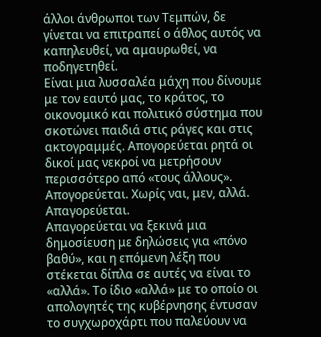άλλοι άνθρωποι των Τεμπών, δε γίνεται να επιτραπεί ο άθλος αυτός να καπηλευθεί, να αμαυρωθεί, να ποδηγετηθεί.
Είναι μια λυσσαλέα μάχη που δίνουμε με τον εαυτό μας, το κράτος, το οικονομικό και πολιτικό σύστημα που σκοτώνει παιδιά στις ράγες και στις ακτογραμμές. Απογορεύεται ρητά οι δικοί μας νεκροί να μετρήσουν περισσότερο από «τους άλλους». Απογορεύεται. Χωρίς ναι, μεν, αλλά. Απαγορεύεται.
Απαγορεύεται να ξεκινά μια δημοσίευση με δηλώσεις για «πόνο βαθύ», και η επόμενη λέξη που στέκεται δίπλα σε αυτές να είναι το «αλλά». Το ίδιο «αλλά» με το οποίο οι απολογητές της κυβέρνησης έντυσαν το συγχωροχάρτι που παλεύουν να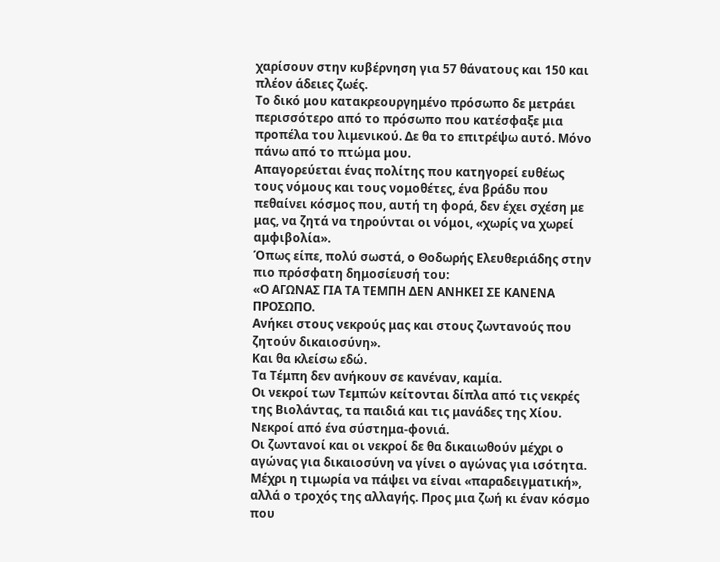χαρίσουν στην κυβέρνηση για 57 θάνατους και 150 και πλέον άδειες ζωές.
Το δικό μου κατακρεουργημένο πρόσωπο δε μετράει περισσότερο από το πρόσωπο που κατέσφαξε μια προπέλα του λιμενικού. Δε θα το επιτρέψω αυτό. Μόνο πάνω από το πτώμα μου.
Απαγορεύεται ένας πολίτης που κατηγορεί ευθέως τους νόμους και τους νομοθέτες, ένα βράδυ που πεθαίνει κόσμος που, αυτή τη φορά, δεν έχει σχέση με μας, να ζητά να τηρούνται οι νόμοι, «χωρίς να χωρεί αμφιβολία».
Όπως είπε, πολύ σωστά, ο Θοδωρής Ελευθεριάδης στην πιο πρόσφατη δημοσίευσή του:
«Ο ΑΓΩΝΑΣ ΓΙΑ ΤΑ ΤΕΜΠΗ ΔΕΝ ΑΝΗΚΕΙ ΣΕ ΚΑΝΕΝΑ ΠΡΟΣΩΠΟ.
Ανήκει στους νεκρούς μας και στους ζωντανούς που ζητούν δικαιοσύνη».
Και θα κλείσω εδώ.
Τα Τέμπη δεν ανήκουν σε κανέναν, καμία.
Οι νεκροί των Τεμπών κείτονται δίπλα από τις νεκρές της Βιολάντας, τα παιδιά και τις μανάδες της Χίου. Νεκροί από ένα σύστημα-φονιά.
Οι ζωντανοί και οι νεκροί δε θα δικαιωθούν μέχρι ο αγώνας για δικαιοσύνη να γίνει ο αγώνας για ισότητα. Μέχρι η τιμωρία να πάψει να είναι «παραδειγματική», αλλά ο τροχός της αλλαγής. Προς μια ζωή κι έναν κόσμο που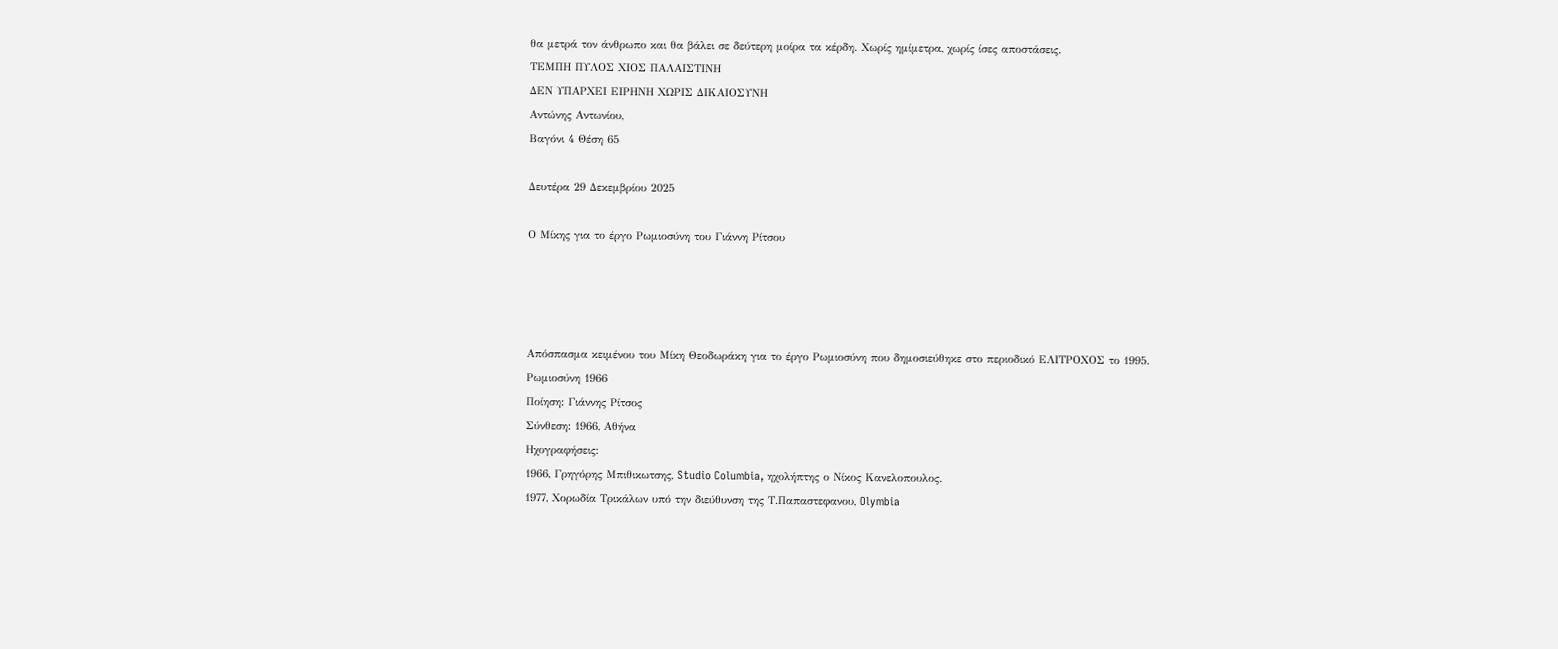θα μετρά τον άνθρωπο και θα βάλει σε δεύτερη μοίρα τα κέρδη. Χωρίς ημίμετρα, χωρίς ίσες αποστάσεις.
ΤΕΜΠΗ ΠΥΛΟΣ ΧΙΟΣ ΠΑΛΑΙΣΤΙΝΗ
ΔΕΝ ΥΠΑΡΧΕΙ ΕΙΡΗΝΗ ΧΩΡΙΣ ΔΙΚΑΙΟΣΥΝΗ
Αντώνης Αντωνίου,
Βαγόνι 4 Θέση 65

Δευτέρα 29 Δεκεμβρίου 2025

Ο Μίκης για το έργο Ρωμιοσύνη του Γιάννη Ρίτσου




Απόσπασμα κειμένου του Μίκη Θεοδωράκη για το έργο Ρωμιοσύνη που δημοσιεύθηκε στο περιοδικό ΕΛΙΤΡΟΧΟΣ το 1995.
Ρωμιοσύνη 1966
Ποίηση: Γιάννης Ρίτσος
Σύνθεση: 1966, Αθήνα
Ηχογραφήσεις:
1966, Γρηγόρης Μπιθικωτσης, Studio Columbia, ηχολήπτης ο Νίκος Κανελοπουλος.
1977, Χορωδία Τρικάλων υπό την διεύθυνση της Τ.Παπαστεφανου, Olymbia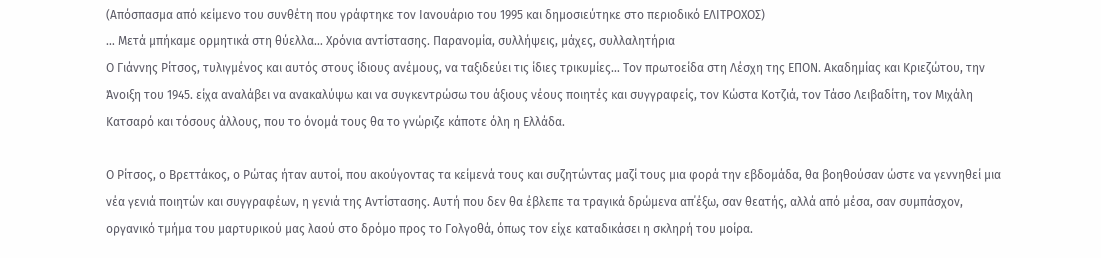(Απόσπασμα από κείμενο του συνθέτη που γράφτηκε τον Ιανουάριο του 1995 και δημοσιεύτηκε στο περιοδικό ΕΛΙΤΡΟΧΟΣ)
… Μετά μπήκαμε ορμητικά στη θύελλα… Χρόνια αντίστασης. Παρανομία, συλλήψεις, μάχες, συλλαλητήρια
Ο Γιάννης Ρίτσος, τυλιγμένος και αυτός στους ίδιους ανέμους, να ταξιδεύει τις ίδιες τρικυμίες… Τον πρωτοείδα στη Λέσχη της ΕΠΟΝ. Ακαδημίας και Κριεζώτου, την Άνοιξη του 1945. είχα αναλάβει να ανακαλύψω και να συγκεντρώσω του άξιους νέους ποιητές και συγγραφείς, τον Κώστα Κοτζιά, τον Τάσο Λειβαδίτη, τον Μιχάλη Κατσαρό και τόσους άλλους, που το όνομά τους θα το γνώριζε κάποτε όλη η Ελλάδα.

Ο Ρίτσος, ο Βρεττάκος, ο Ρώτας ήταν αυτοί, που ακούγοντας τα κείμενά τους και συζητώντας μαζί τους μια φορά την εβδομάδα, θα βοηθούσαν ώστε να γεννηθεί μια νέα γενιά ποιητών και συγγραφέων, η γενιά της Αντίστασης. Αυτή που δεν θα έβλεπε τα τραγικά δρώμενα απ΄έξω, σαν θεατής, αλλά από μέσα, σαν συμπάσχον, οργανικό τμήμα του μαρτυρικού μας λαού στο δρόμο προς το Γολγοθά, όπως τον είχε καταδικάσει η σκληρή του μοίρα.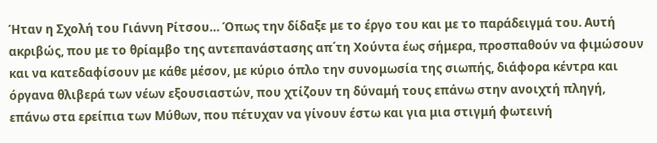Ήταν η Σχολή του Γιάννη Ρίτσου… Όπως την δίδαξε με το έργο του και με το παράδειγμά του. Αυτή ακριβώς, που με το θρίαμβο της αντεπανάστασης απ΄τη Χούντα έως σήμερα, προσπαθούν να φιμώσουν και να κατεδαφίσουν με κάθε μέσον, με κύριο όπλο την συνομωσία της σιωπής, διάφορα κέντρα και όργανα θλιβερά των νέων εξουσιαστών, που χτίζουν τη δύναμή τους επάνω στην ανοιχτή πληγή, επάνω στα ερείπια των Μύθων, που πέτυχαν να γίνουν έστω και για μια στιγμή φωτεινή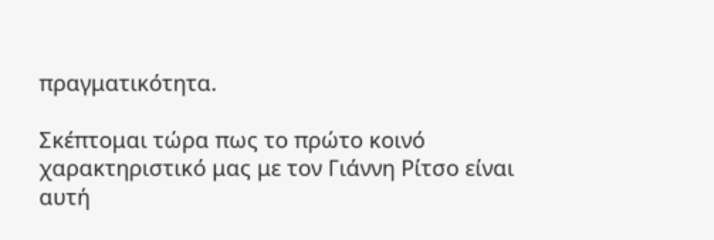πραγματικότητα.

Σκέπτομαι τώρα πως το πρώτο κοινό χαρακτηριστικό μας με τον Γιάννη Ρίτσο είναι αυτή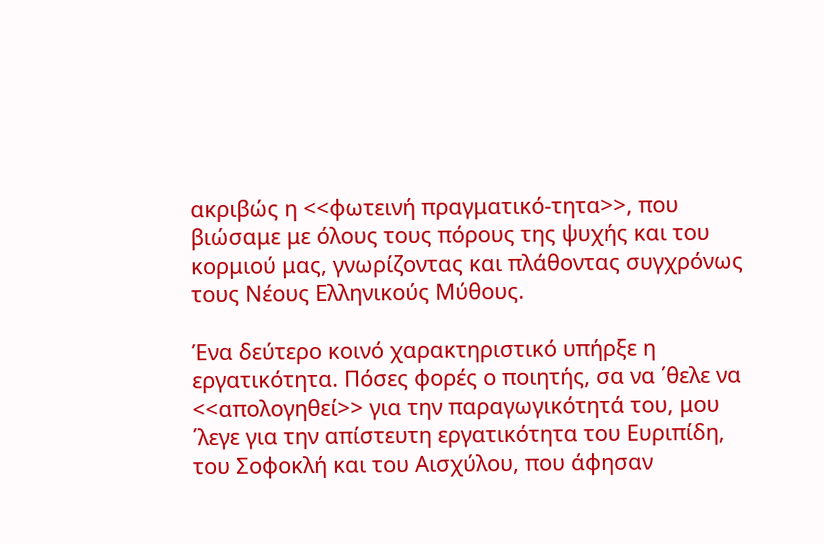ακριβώς η <<φωτεινή πραγματικό-τητα>>, που βιώσαμε με όλους τους πόρους της ψυχής και του κορμιού μας, γνωρίζοντας και πλάθοντας συγχρόνως τους Νέους Ελληνικούς Μύθους.

Ένα δεύτερο κοινό χαρακτηριστικό υπήρξε η εργατικότητα. Πόσες φορές ο ποιητής, σα να ΄θελε να <<απολογηθεί>> για την παραγωγικότητά του, μου ΄λεγε για την απίστευτη εργατικότητα του Ευριπίδη, του Σοφοκλή και του Αισχύλου, που άφησαν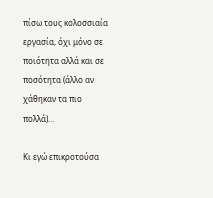πίσω τους κολοσσιαία εργασία, όχι μόνο σε ποιότητα αλλά και σε ποσότητα (άλλο αν χάθηκαν τα πιο πολλά)…

Κι εγώ επικροτούσα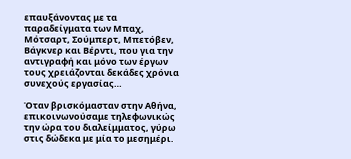επαυξάνοντας με τα παραδείγματα των Μπαχ, Μότσαρτ, Σούμπερτ, Μπετόβεν, Βάγκνερ και Βέρντι, που για την αντιγραφή και μόνο των έργων τους χρειάζονται δεκάδες χρόνια συνεχούς εργασίας…

Όταν βρισκόμασταν στην Αθήνα, επικοινωνούσαμε τηλεφωνικώς την ώρα του διαλείμματος, γύρω στις δώδεκα με μία το μεσημέρι.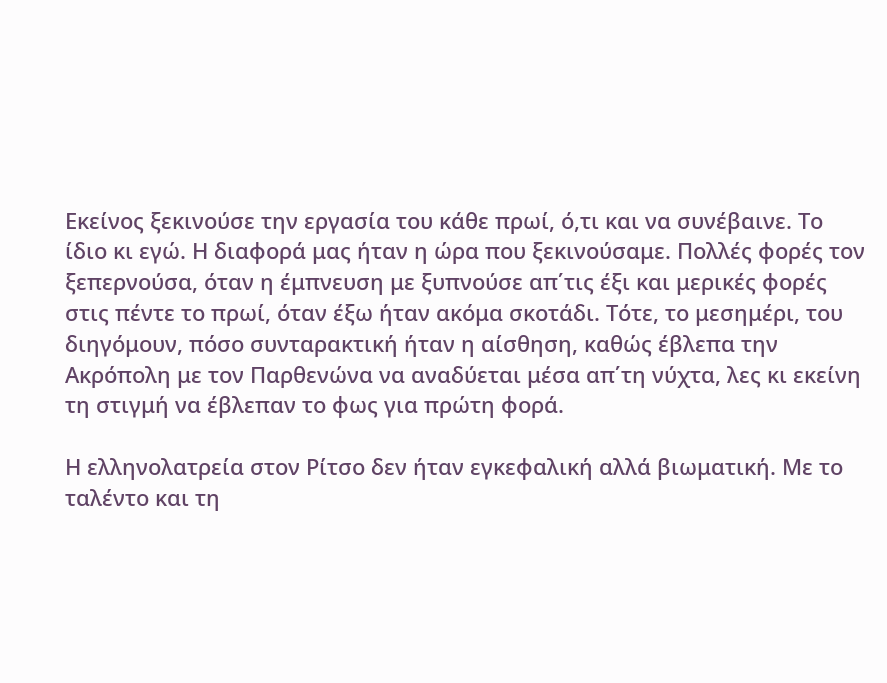Εκείνος ξεκινούσε την εργασία του κάθε πρωί, ό,τι και να συνέβαινε. Το ίδιο κι εγώ. Η διαφορά μας ήταν η ώρα που ξεκινούσαμε. Πολλές φορές τον ξεπερνούσα, όταν η έμπνευση με ξυπνούσε απ΄τις έξι και μερικές φορές στις πέντε το πρωί, όταν έξω ήταν ακόμα σκοτάδι. Τότε, το μεσημέρι, του διηγόμουν, πόσο συνταρακτική ήταν η αίσθηση, καθώς έβλεπα την Ακρόπολη με τον Παρθενώνα να αναδύεται μέσα απ΄τη νύχτα, λες κι εκείνη τη στιγμή να έβλεπαν το φως για πρώτη φορά.

Η ελληνολατρεία στον Ρίτσο δεν ήταν εγκεφαλική αλλά βιωματική. Με το ταλέντο και τη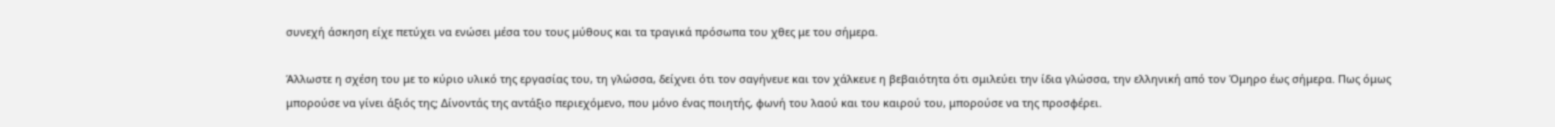συνεχή άσκηση είχε πετύχει να ενώσει μέσα του τους μύθους και τα τραγικά πρόσωπα του χθες με του σήμερα.

Άλλωστε η σχέση του με το κύριο υλικό της εργασίας του, τη γλώσσα, δείχνει ότι τον σαγήνευε και τον χάλκευε η βεβαιότητα ότι σμιλεύει την ίδια γλώσσα, την ελληνική από τον Όμηρο έως σήμερα. Πως όμως μπορούσε να γίνει άξιός της; Δίνοντάς της αντάξιο περιεχόμενο, που μόνο ένας ποιητής, φωνή του λαού και του καιρού του, μπορούσε να της προσφέρει.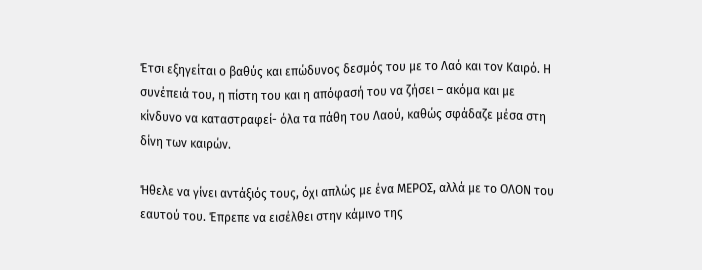Έτσι εξηγείται ο βαθύς και επώδυνος δεσμός του με το Λαό και τον Καιρό. Η συνέπειά του, η πίστη του και η απόφασή του να ζήσει – ακόμα και με κίνδυνο να καταστραφεί- όλα τα πάθη του Λαού, καθώς σφάδαζε μέσα στη δίνη των καιρών.

Ήθελε να γίνει αντάξιός τους, όχι απλώς με ένα ΜΕΡΟΣ, αλλά με το ΟΛΟΝ του εαυτού του. Έπρεπε να εισέλθει στην κάμινο της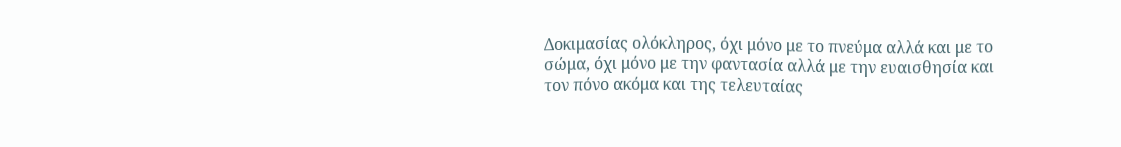Δοκιμασίας ολόκληρος, όχι μόνο με το πνεύμα αλλά και με το σώμα, όχι μόνο με την φαντασία αλλά με την ευαισθησία και τον πόνο ακόμα και της τελευταίας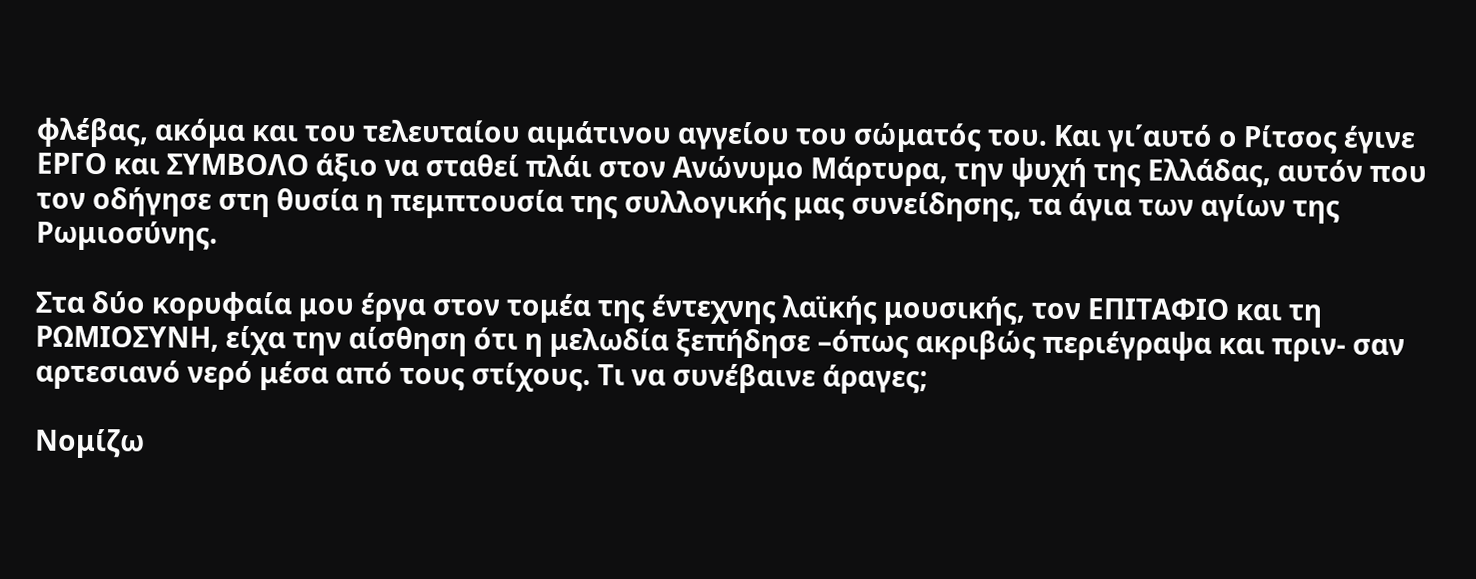φλέβας, ακόμα και του τελευταίου αιμάτινου αγγείου του σώματός του. Και γι΄αυτό ο Ρίτσος έγινε ΕΡΓΟ και ΣΥΜΒΟΛΟ άξιο να σταθεί πλάι στον Ανώνυμο Μάρτυρα, την ψυχή της Ελλάδας, αυτόν που τον οδήγησε στη θυσία η πεμπτουσία της συλλογικής μας συνείδησης, τα άγια των αγίων της Ρωμιοσύνης.

Στα δύο κορυφαία μου έργα στον τομέα της έντεχνης λαϊκής μουσικής, τον ΕΠΙΤΑΦΙΟ και τη ΡΩΜΙΟΣΥΝΗ, είχα την αίσθηση ότι η μελωδία ξεπήδησε –όπως ακριβώς περιέγραψα και πριν- σαν αρτεσιανό νερό μέσα από τους στίχους. Τι να συνέβαινε άραγες;

Νομίζω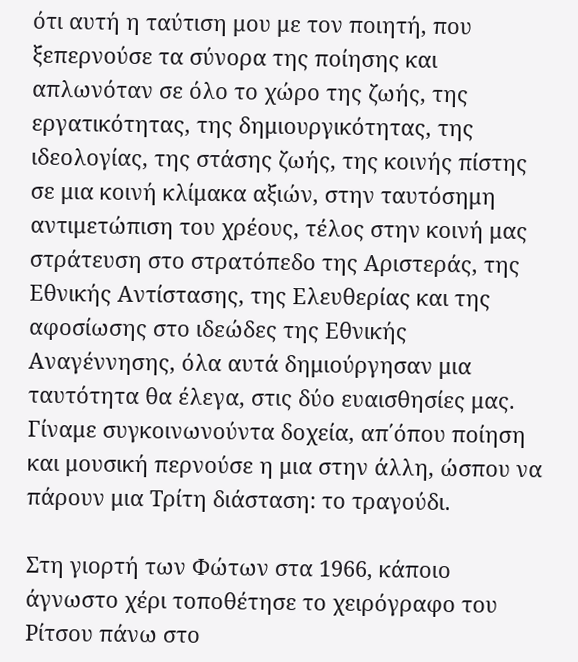ότι αυτή η ταύτιση μου με τον ποιητή, που ξεπερνούσε τα σύνορα της ποίησης και απλωνόταν σε όλο το χώρο της ζωής, της εργατικότητας, της δημιουργικότητας, της ιδεολογίας, της στάσης ζωής, της κοινής πίστης σε μια κοινή κλίμακα αξιών, στην ταυτόσημη αντιμετώπιση του χρέους, τέλος στην κοινή μας στράτευση στο στρατόπεδο της Αριστεράς, της Εθνικής Αντίστασης, της Ελευθερίας και της αφοσίωσης στο ιδεώδες της Εθνικής Αναγέννησης, όλα αυτά δημιούργησαν μια ταυτότητα θα έλεγα, στις δύο ευαισθησίες μας. Γίναμε συγκοινωνούντα δοχεία, απ΄όπου ποίηση και μουσική περνούσε η μια στην άλλη, ώσπου να πάρουν μια Τρίτη διάσταση: το τραγούδι.

Στη γιορτή των Φώτων στα 1966, κάποιο άγνωστο χέρι τοποθέτησε το χειρόγραφο του Ρίτσου πάνω στο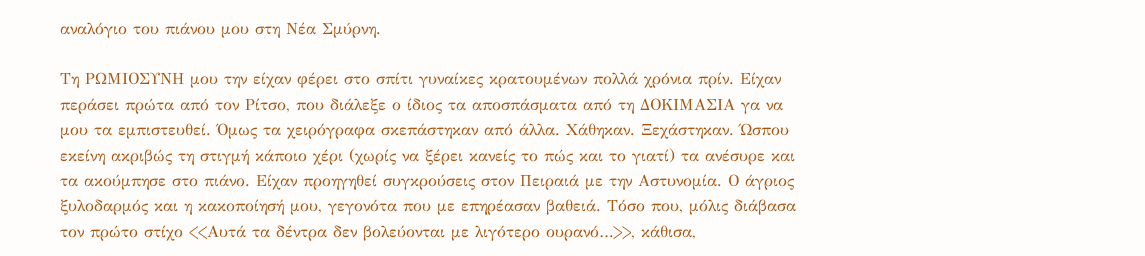αναλόγιο του πιάνου μου στη Νέα Σμύρνη.

Τη ΡΩΜΙΟΣΥΝΗ μου την είχαν φέρει στο σπίτι γυναίκες κρατουμένων πολλά χρόνια πρίν. Είχαν περάσει πρώτα από τον Ρίτσο, που διάλεξε ο ίδιος τα αποσπάσματα από τη ΔΟΚΙΜΑΣΙΑ γα να μου τα εμπιστευθεί. Όμως τα χειρόγραφα σκεπάστηκαν από άλλα. Χάθηκαν. Ξεχάστηκαν. Ώσπου εκείνη ακριβώς τη στιγμή κάποιο χέρι (χωρίς να ξέρει κανείς το πώς και το γιατί) τα ανέσυρε και τα ακούμπησε στο πιάνο. Είχαν προηγηθεί συγκρούσεις στον Πειραιά με την Αστυνομία. Ο άγριος ξυλοδαρμός και η κακοποίησή μου, γεγονότα που με επηρέασαν βαθειά. Τόσο που, μόλις διάβασα τον πρώτο στίχο <<Αυτά τα δέντρα δεν βολεύονται με λιγότερο ουρανό…>>, κάθισα,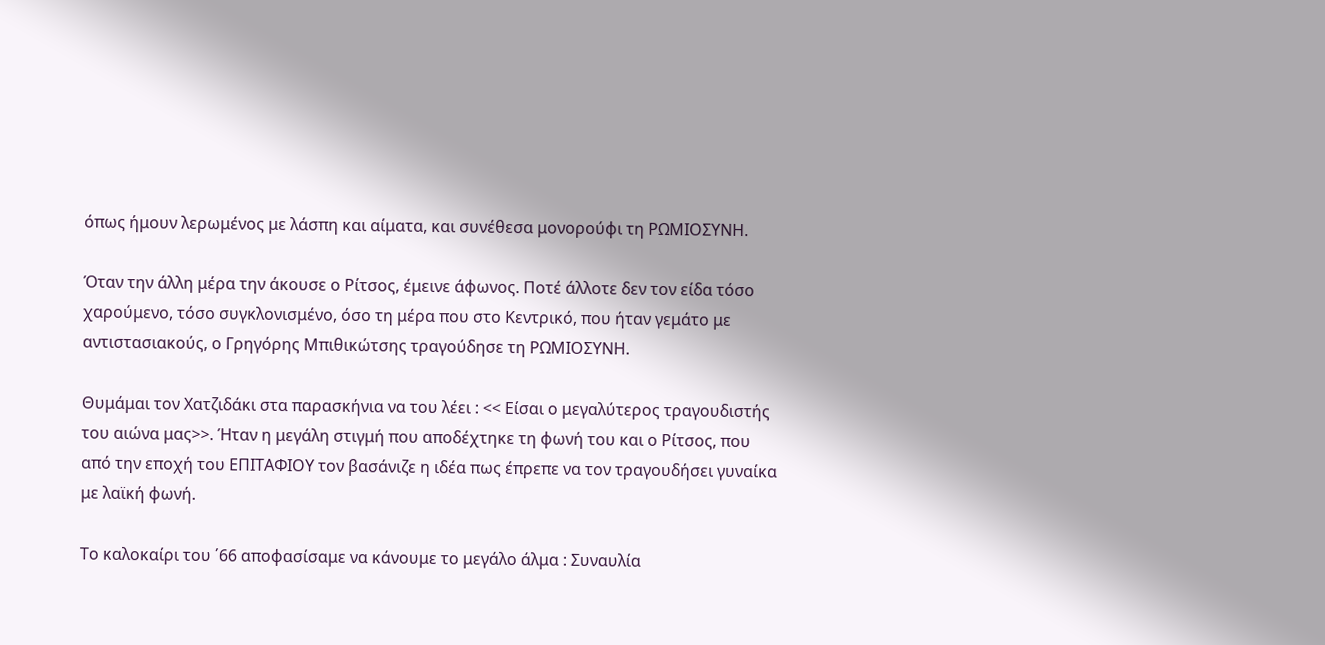όπως ήμουν λερωμένος με λάσπη και αίματα, και συνέθεσα μονορούφι τη ΡΩΜΙΟΣΥΝΗ.

Όταν την άλλη μέρα την άκουσε ο Ρίτσος, έμεινε άφωνος. Ποτέ άλλοτε δεν τον είδα τόσο χαρούμενο, τόσο συγκλονισμένο, όσο τη μέρα που στο Κεντρικό, που ήταν γεμάτο με αντιστασιακούς, ο Γρηγόρης Μπιθικώτσης τραγούδησε τη ΡΩΜΙΟΣΥΝΗ.

Θυμάμαι τον Χατζιδάκι στα παρασκήνια να του λέει : << Είσαι ο μεγαλύτερος τραγουδιστής του αιώνα μας>>. Ήταν η μεγάλη στιγμή που αποδέχτηκε τη φωνή του και ο Ρίτσος, που από την εποχή του ΕΠΙΤΑΦΙΟΥ τον βασάνιζε η ιδέα πως έπρεπε να τον τραγουδήσει γυναίκα με λαϊκή φωνή.

Το καλοκαίρι του ΄66 αποφασίσαμε να κάνουμε το μεγάλο άλμα : Συναυλία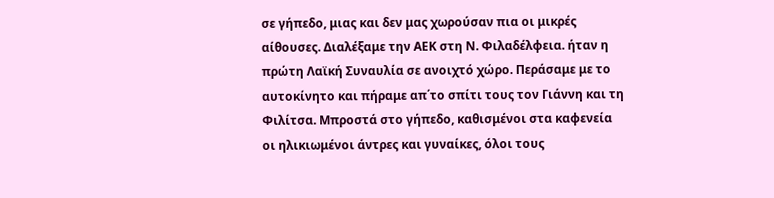σε γήπεδο, μιας και δεν μας χωρούσαν πια οι μικρές αίθουσες. Διαλέξαμε την ΑΕΚ στη Ν. Φιλαδέλφεια. ήταν η πρώτη Λαϊκή Συναυλία σε ανοιχτό χώρο. Περάσαμε με το αυτοκίνητο και πήραμε απ΄το σπίτι τους τον Γιάννη και τη Φιλίτσα. Μπροστά στο γήπεδο, καθισμένοι στα καφενεία οι ηλικιωμένοι άντρες και γυναίκες, όλοι τους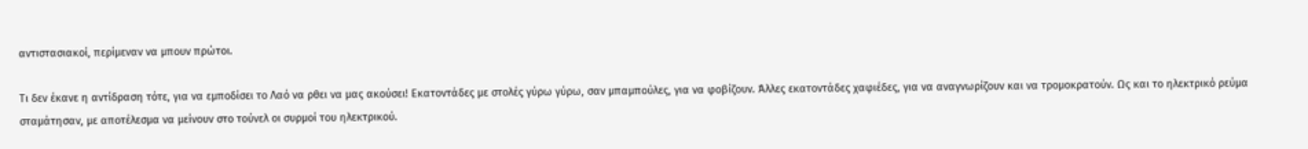αντιστασιακοί, περίμεναν να μπουν πρώτοι.

Τι δεν έκανε η αντίδραση τότε, για να εμποδίσει το Λαό να ρθει να μας ακούσει! Εκατοντάδες με στολές γύρω γύρω, σαν μπαμπούλες, για να φοβίζουν. Άλλες εκατοντάδες χαφιέδες, για να αναγνωρίζουν και να τρομοκρατούν. Ως και το ηλεκτρικό ρεύμα σταμάτησαν, με αποτέλεσμα να μείνουν στο τούνελ οι συρμοί του ηλεκτρικού.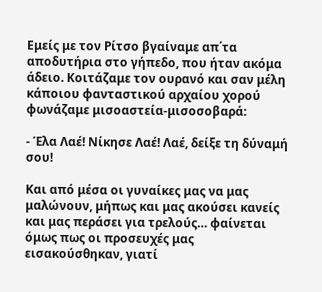Εμείς με τον Ρίτσο βγαίναμε απ΄τα αποδυτήρια στο γήπεδο, που ήταν ακόμα άδειο. Κοιτάζαμε τον ουρανό και σαν μέλη κάποιου φανταστικού αρχαίου χορού φωνάζαμε μισοαστεία-μισοσοβαρά:

- Έλα Λαέ! Νίκησε Λαέ! Λαέ, δείξε τη δύναμή σου!

Και από μέσα οι γυναίκες μας να μας μαλώνουν, μήπως και μας ακούσει κανείς και μας περάσει για τρελούς… φαίνεται όμως πως οι προσευχές μας εισακούσθηκαν, γιατί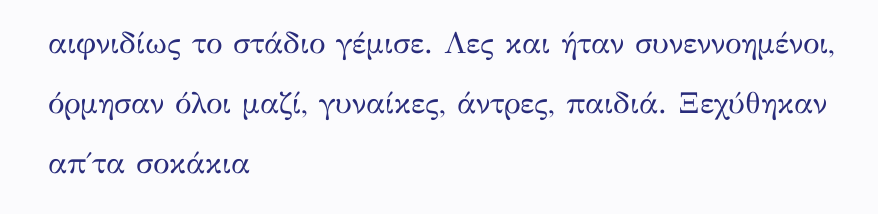αιφνιδίως το στάδιο γέμισε. Λες και ήταν συνεννοημένοι, όρμησαν όλοι μαζί, γυναίκες, άντρες, παιδιά. Ξεχύθηκαν απ΄τα σοκάκια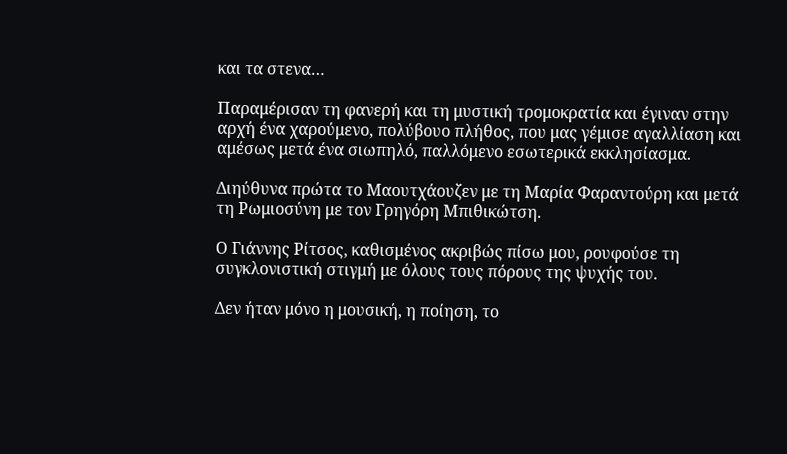και τα στενα…

Παραμέρισαν τη φανερή και τη μυστική τρομοκρατία και έγιναν στην αρχή ένα χαρούμενο, πολύβουο πλήθος, που μας γέμισε αγαλλίαση και αμέσως μετά ένα σιωπηλό, παλλόμενο εσωτερικά εκκλησίασμα.

Διηύθυνα πρώτα το Μαουτχάουζεν με τη Μαρία Φαραντούρη και μετά τη Ρωμιοσύνη με τον Γρηγόρη Μπιθικώτση.

Ο Γιάννης Ρίτσος, καθισμένος ακριβώς πίσω μου, ρουφούσε τη συγκλονιστική στιγμή με όλους τους πόρους της ψυχής του.

Δεν ήταν μόνο η μουσική, η ποίηση, το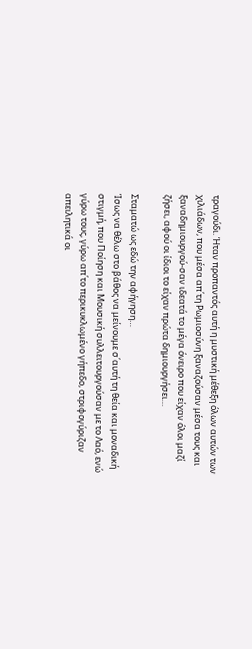τραγούδι. Ήταν προπαντός αυτή η μυστική μέθεξη όλων αυτών των χιλιάδων, που μέσα απ΄τη Ρωμιοσύνη ξαναζούσαν μέσα τους και ξαναδημιουργού-σαν ιδεατά το μέγα όνειρο που είχαν όλοι μαζί ζήσει, αφού οι ίδιοι το είχαν πρώτα δημιουργήσει…

Σταματώ ως εδώ την αφήγηση…
Ίσως να θέλω στο βάθος να μείνουμε σ΄αυτή τη θεία και μοναδική στιγμή, που Ποίηση και Μουσική συλλειτουργούσαν με το Λαό, ενώ γύρω τους, γύρω απ΄το περικυκλωμένο γήπεδο, στριφογύριζαν απειλητικά οι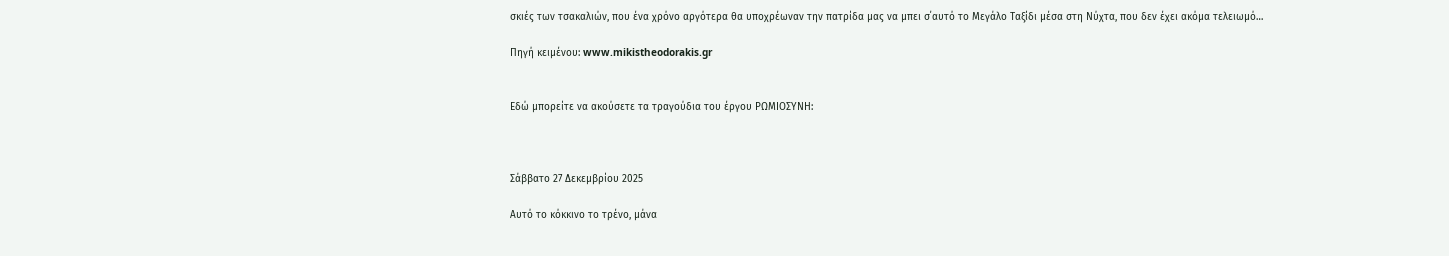σκιές των τσακαλιών, που ένα χρόνο αργότερα θα υποχρέωναν την πατρίδα μας να μπει σ΄αυτό το Μεγάλο Ταξίδι μέσα στη Νύχτα, που δεν έχει ακόμα τελειωμό…

Πηγή κειμένου: www.mikistheodorakis.gr


Εδώ μπορείτε να ακούσετε τα τραγούδια του έργου ΡΩΜΙΟΣΥΝΗ:



Σάββατο 27 Δεκεμβρίου 2025

Αυτό το κόκκινο το τρένο, μάνα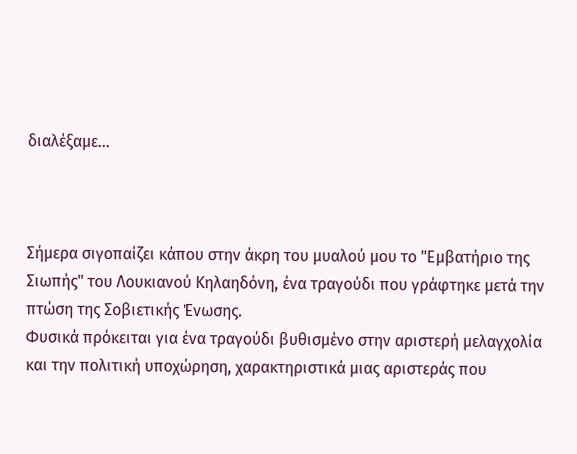διαλέξαμε...



Σήμερα σιγοπαίζει κάπου στην άκρη του μυαλού μου το "Εμβατήριο της Σιωπής" του Λουκιανού Κηλαηδόνη, ένα τραγούδι που γράφτηκε μετά την πτώση της Σοβιετικής Ένωσης.
Φυσικά πρόκειται για ένα τραγούδι βυθισμένο στην αριστερή μελαγχολία και την πολιτική υποχώρηση, χαρακτηριστικά μιας αριστεράς που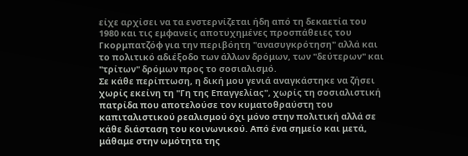είχε αρχίσει να τα ενστερνίζεται ήδη από τη δεκαετία του 1980 και τις εμφανείς αποτυχημένες προσπάθειες του Γκορμπατζόφ για την περιβόητη "ανασυγκρότηση" αλλά και το πολιτικό αδιέξοδο των άλλων δρόμων, των "δεύτερων" και "τρίτων" δρόμων προς το σοσιαλισμό.
Σε κάθε περίπτωση, η δική μου γενιά αναγκάστηκε να ζήσει χωρίς εκείνη τη "Γη της Επαγγελίας", χωρίς τη σοσιαλιστική πατρίδα που αποτελούσε τον κυματοθραύστη του καπιταλιστικού ρεαλισμού όχι μόνο στην πολιτική αλλά σε κάθε διάσταση του κοινωνικού. Από ένα σημείο και μετά, μάθαμε στην ωμότητα της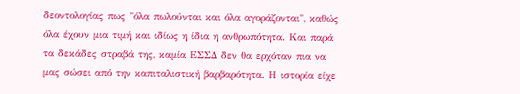δεοντολογίας πως "όλα πωλούνται και όλα αγοράζονται", καθώς όλα έχουν μια τιμή και ιδίως η ίδια η ανθρωπότητα. Και παρά τα δεκάδες στραβά της, καμία ΕΣΣΔ δεν θα ερχόταν πια να μας σώσει από την καπιταλιστική βαρβαρότητα. Η ιστορία είχε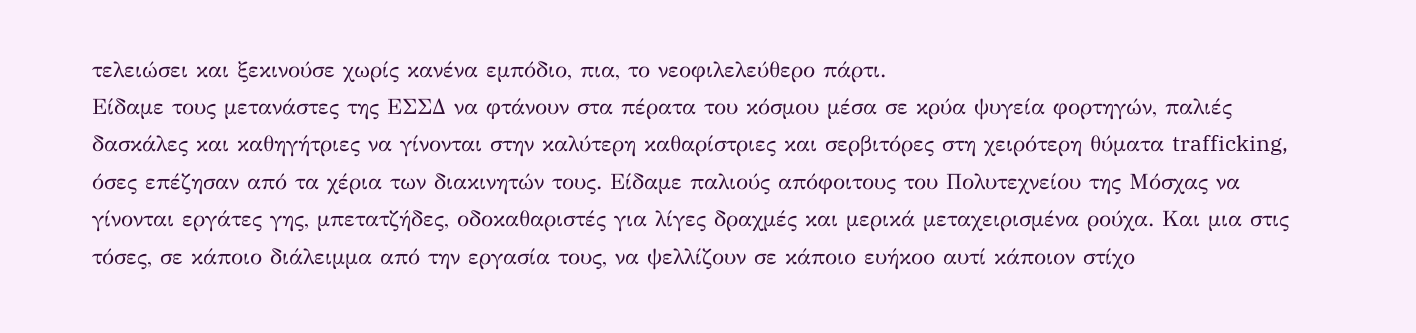τελειώσει και ξεκινούσε χωρίς κανένα εμπόδιο, πια, το νεοφιλελεύθερο πάρτι.
Είδαμε τους μετανάστες της ΕΣΣΔ να φτάνουν στα πέρατα του κόσμου μέσα σε κρύα ψυγεία φορτηγών, παλιές δασκάλες και καθηγήτριες να γίνονται στην καλύτερη καθαρίστριες και σερβιτόρες στη χειρότερη θύματα trafficking, όσες επέζησαν από τα χέρια των διακινητών τους. Είδαμε παλιούς απόφοιτους του Πολυτεχνείου της Μόσχας να γίνονται εργάτες γης, μπετατζήδες, οδοκαθαριστές για λίγες δραχμές και μερικά μεταχειρισμένα ρούχα. Και μια στις τόσες, σε κάποιο διάλειμμα από την εργασία τους, να ψελλίζουν σε κάποιο ευήκοο αυτί κάποιον στίχο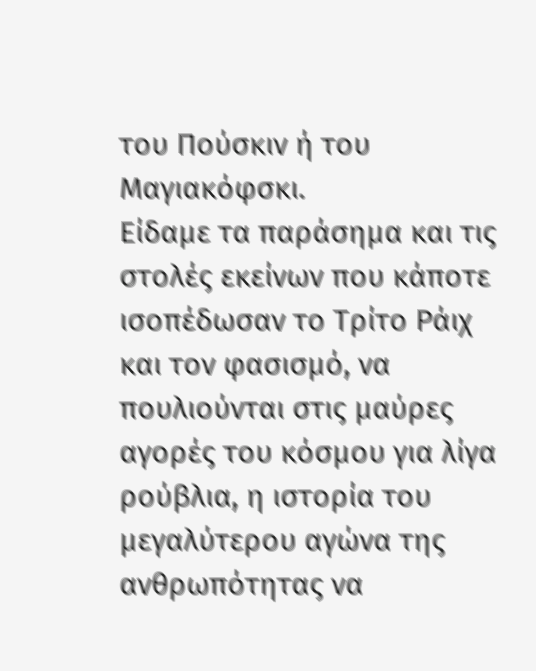του Πούσκιν ή του Μαγιακόφσκι.
Είδαμε τα παράσημα και τις στολές εκείνων που κάποτε ισοπέδωσαν το Τρίτο Ράιχ και τον φασισμό, να πουλιούνται στις μαύρες αγορές του κόσμου για λίγα ρούβλια, η ιστορία του μεγαλύτερου αγώνα της ανθρωπότητας να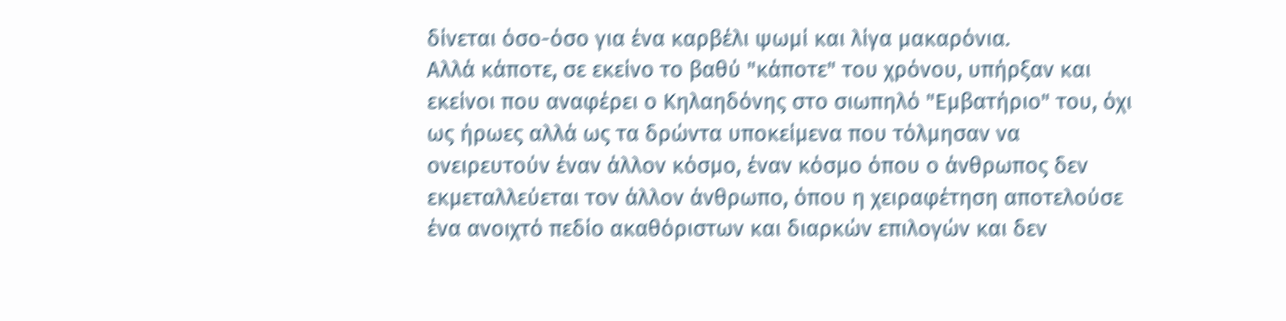δίνεται όσο-όσο για ένα καρβέλι ψωμί και λίγα μακαρόνια.
Αλλά κάποτε, σε εκείνο το βαθύ "κάποτε" του χρόνου, υπήρξαν και εκείνοι που αναφέρει ο Κηλαηδόνης στο σιωπηλό "Εμβατήριο" του, όχι ως ήρωες αλλά ως τα δρώντα υποκείμενα που τόλμησαν να ονειρευτούν έναν άλλον κόσμο, έναν κόσμο όπου ο άνθρωπος δεν εκμεταλλεύεται τον άλλον άνθρωπο, όπου η χειραφέτηση αποτελούσε ένα ανοιχτό πεδίο ακαθόριστων και διαρκών επιλογών και δεν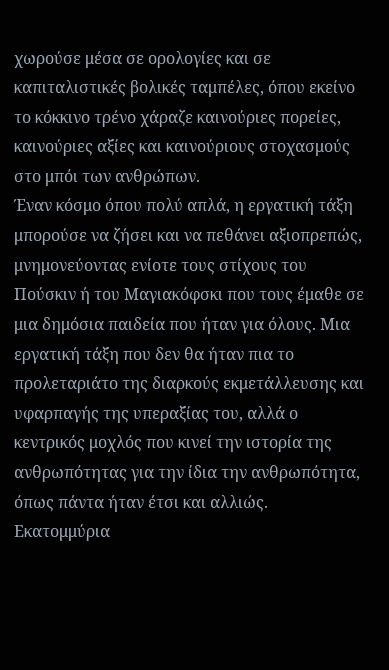χωρούσε μέσα σε ορολογίες και σε καπιταλιστικές βολικές ταμπέλες, όπου εκείνο το κόκκινο τρένο χάραζε καινούριες πορείες, καινούριες αξίες και καινούριους στοχασμούς στο μπόι των ανθρώπων.
Έναν κόσμο όπου πολύ απλά, η εργατική τάξη μπορούσε να ζήσει και να πεθάνει αξιοπρεπώς, μνημονεύοντας ενίοτε τους στίχους του Πούσκιν ή του Μαγιακόφσκι που τους έμαθε σε μια δημόσια παιδεία που ήταν για όλους. Μια εργατική τάξη που δεν θα ήταν πια το προλεταριάτο της διαρκούς εκμετάλλευσης και υφαρπαγής της υπεραξίας του, αλλά ο κεντρικός μοχλός που κινεί την ιστορία της ανθρωπότητας για την ίδια την ανθρωπότητα, όπως πάντα ήταν έτσι και αλλιώς.
Εκατομμύρια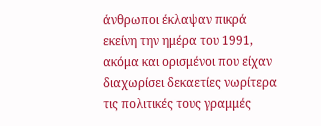άνθρωποι έκλαψαν πικρά εκείνη την ημέρα του 1991, ακόμα και ορισμένοι που είχαν διαχωρίσει δεκαετίες νωρίτερα τις πολιτικές τους γραμμές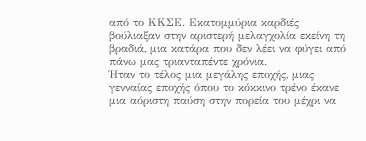από το ΚΚΣΕ. Εκατομμύρια καρδιές βούλιαξαν στην αριστερή μελαγχολία εκείνη τη βραδιά, μια κατάρα που δεν λέει να φύγει από πάνω μας τριανταπέντε χρόνια.
Ήταν το τέλος μια μεγάλης εποχής, μιας γενναίας εποχής όπου το κόκκινο τρένο έκανε μια αόριστη παύση στην πορεία του μέχρι να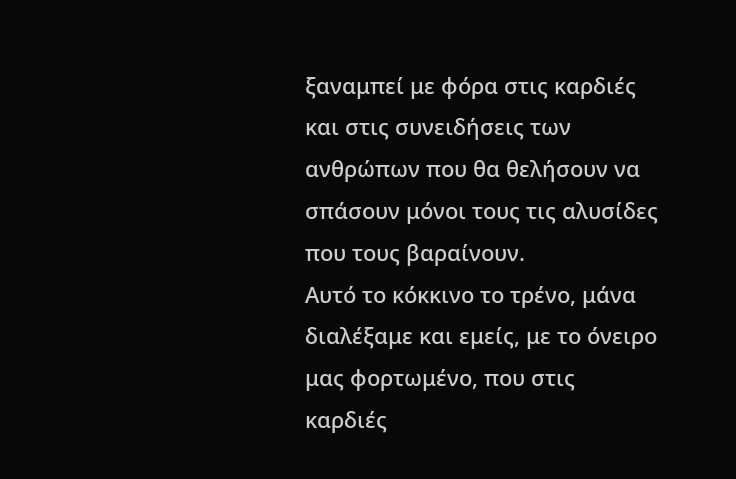ξαναμπεί με φόρα στις καρδιές και στις συνειδήσεις των ανθρώπων που θα θελήσουν να σπάσουν μόνοι τους τις αλυσίδες που τους βαραίνουν.
Αυτό το κόκκινο το τρένο, μάνα διαλέξαμε και εμείς, με το όνειρο μας φορτωμένο, που στις καρδιές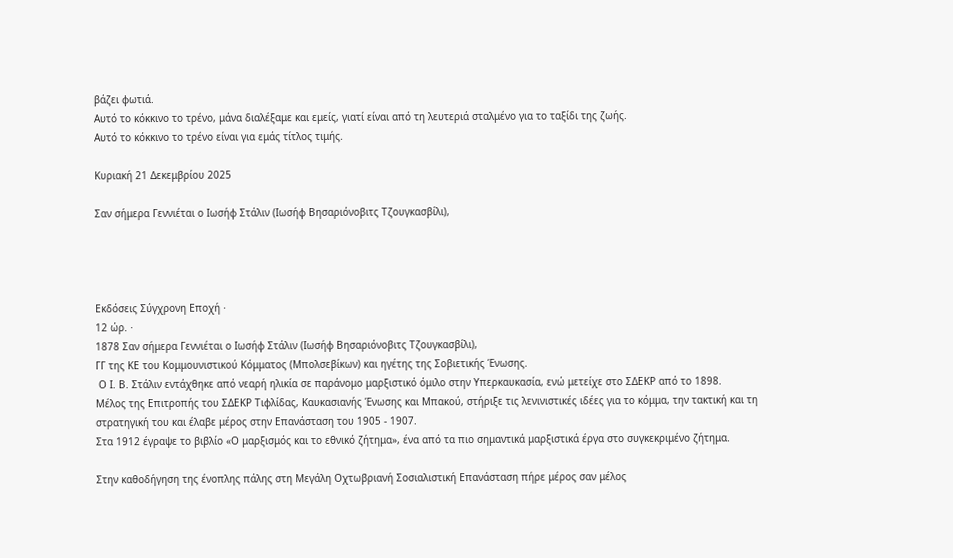βάζει φωτιά.
Αυτό το κόκκινο το τρένο, μάνα διαλέξαμε και εμείς, γιατί είναι από τη λευτεριά σταλμένο για το ταξίδι της ζωής.
Αυτό το κόκκινο το τρένο είναι για εμάς τίτλος τιμής.

Κυριακή 21 Δεκεμβρίου 2025

Σαν σήμερα Γεννιέται ο Ιωσήφ Στάλιν (Ιωσήφ Βησαριόνοβιτς Τζουγκασβίλι),




Εκδόσεις Σύγχρονη Εποχή ·
12 ώρ. ·
1878 Σαν σήμερα Γεννιέται ο Ιωσήφ Στάλιν (Ιωσήφ Βησαριόνοβιτς Τζουγκασβίλι),
ΓΓ της ΚΕ του Κομμουνιστικού Κόμματος (Μπολσεβίκων) και ηγέτης της Σοβιετικής Ένωσης.
 Ο Ι. Β. Στάλιν εντάχθηκε από νεαρή ηλικία σε παράνομο μαρξιστικό όμιλο στην Υπερκαυκασία, ενώ μετείχε στο ΣΔΕΚΡ από το 1898.
Μέλος της Επιτροπής του ΣΔΕΚΡ Τιφλίδας, Καυκασιανής Ένωσης και Μπακού, στήριξε τις λενινιστικές ιδέες για το κόμμα, την τακτική και τη στρατηγική του και έλαβε μέρος στην Επανάσταση του 1905 - 1907.
Στα 1912 έγραψε το βιβλίο «Ο μαρξισμός και το εθνικό ζήτημα», ένα από τα πιο σημαντικά μαρξιστικά έργα στο συγκεκριμένο ζήτημα.

Στην καθοδήγηση της ένοπλης πάλης στη Μεγάλη Οχτωβριανή Σοσιαλιστική Επανάσταση πήρε μέρος σαν μέλος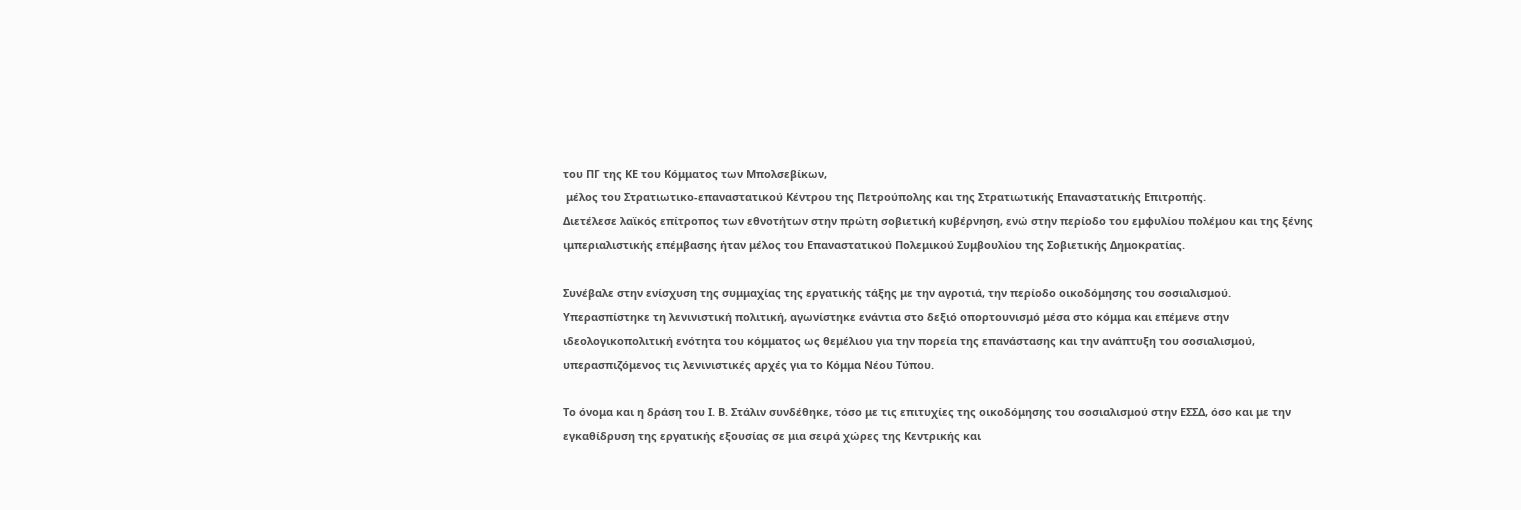του ΠΓ της ΚΕ του Κόμματος των Μπολσεβίκων,
 μέλος του Στρατιωτικο-επαναστατικού Κέντρου της Πετρούπολης και της Στρατιωτικής Επαναστατικής Επιτροπής.
Διετέλεσε λαϊκός επίτροπος των εθνοτήτων στην πρώτη σοβιετική κυβέρνηση, ενώ στην περίοδο του εμφυλίου πολέμου και της ξένης ιμπεριαλιστικής επέμβασης ήταν μέλος του Επαναστατικού Πολεμικού Συμβουλίου της Σοβιετικής Δημοκρατίας.

Συνέβαλε στην ενίσχυση της συμμαχίας της εργατικής τάξης με την αγροτιά, την περίοδο οικοδόμησης του σοσιαλισμού.
Υπερασπίστηκε τη λενινιστική πολιτική, αγωνίστηκε ενάντια στο δεξιό οπορτουνισμό μέσα στο κόμμα και επέμενε στην ιδεολογικοπολιτική ενότητα του κόμματος ως θεμέλιου για την πορεία της επανάστασης και την ανάπτυξη του σοσιαλισμού, υπερασπιζόμενος τις λενινιστικές αρχές για το Κόμμα Νέου Τύπου.

Το όνομα και η δράση του Ι. Β. Στάλιν συνδέθηκε, τόσο με τις επιτυχίες της οικοδόμησης του σοσιαλισμού στην ΕΣΣΔ, όσο και με την εγκαθίδρυση της εργατικής εξουσίας σε μια σειρά χώρες της Κεντρικής και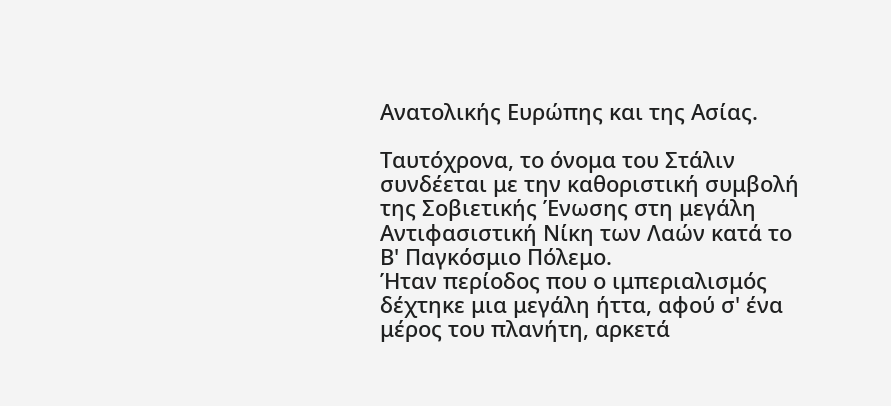Ανατολικής Ευρώπης και της Ασίας.

Ταυτόχρονα, το όνομα του Στάλιν συνδέεται με την καθοριστική συμβολή της Σοβιετικής Ένωσης στη μεγάλη Αντιφασιστική Νίκη των Λαών κατά το Β' Παγκόσμιο Πόλεμο.
Ήταν περίοδος που ο ιμπεριαλισμός δέχτηκε μια μεγάλη ήττα, αφού σ' ένα μέρος του πλανήτη, αρκετά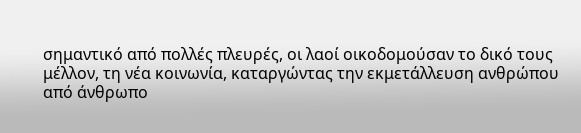σημαντικό από πολλές πλευρές, οι λαοί οικοδομούσαν το δικό τους μέλλον, τη νέα κοινωνία, καταργώντας την εκμετάλλευση ανθρώπου από άνθρωπο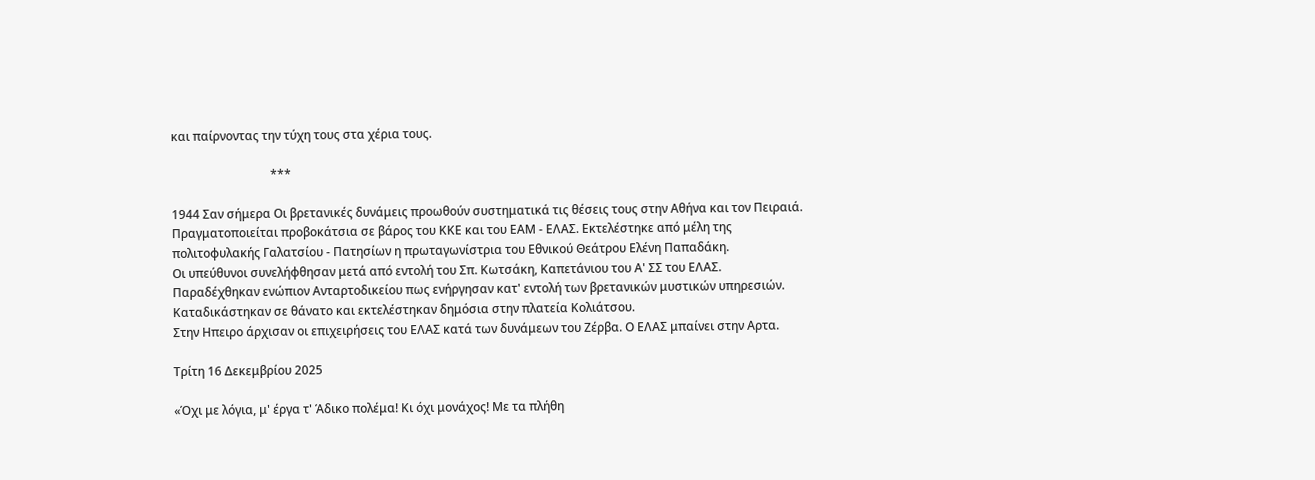και παίρνοντας την τύχη τους στα χέρια τους.

                                 ***

1944 Σαν σήμερα Οι βρετανικές δυνάμεις προωθούν συστηματικά τις θέσεις τους στην Αθήνα και τον Πειραιά.
Πραγματοποιείται προβοκάτσια σε βάρος του ΚΚΕ και του ΕΑΜ - ΕΛΑΣ. Εκτελέστηκε από μέλη της πολιτοφυλακής Γαλατσίου - Πατησίων η πρωταγωνίστρια του Εθνικού Θεάτρου Ελένη Παπαδάκη.
Οι υπεύθυνοι συνελήφθησαν μετά από εντολή του Σπ. Κωτσάκη, Καπετάνιου του Α' ΣΣ του ΕΛΑΣ.
Παραδέχθηκαν ενώπιον Ανταρτοδικείου πως ενήργησαν κατ' εντολή των βρετανικών μυστικών υπηρεσιών.
Καταδικάστηκαν σε θάνατο και εκτελέστηκαν δημόσια στην πλατεία Κολιάτσου.
Στην Ηπειρο άρχισαν οι επιχειρήσεις του ΕΛΑΣ κατά των δυνάμεων του Ζέρβα. Ο ΕΛΑΣ μπαίνει στην Αρτα.

Τρίτη 16 Δεκεμβρίου 2025

«Όχι με λόγια, μ' έργα τ' Άδικο πολέμα! Κι όχι μονάχος! Με τα πλήθη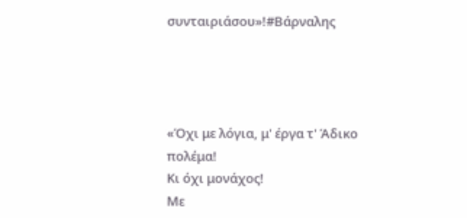συνταιριάσου»!#Βάρναλης




«Όχι με λόγια, μ' έργα τ' Άδικο πολέμα!
Κι όχι μονάχος!
Με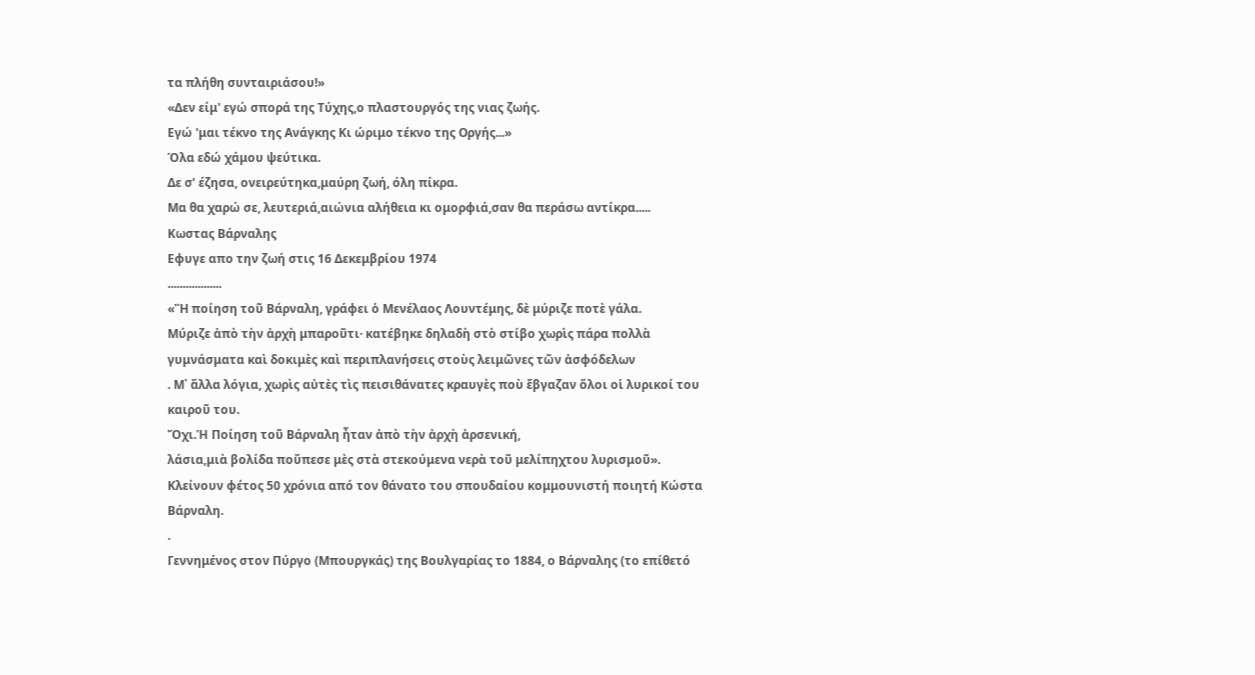τα πλήθη συνταιριάσου!»
«Δεν είμ' εγώ σπορά της Tύχης,ο πλαστουργός της νιας ζωής.
Eγώ 'μαι τέκνο της Aνάγκης Kι ώριμο τέκνο της Oργής...»
Όλα εδώ χάμου ψεύτικα.
Δε σ’ έζησα, ονειρεύτηκα,μαύρη ζωή, όλη πίκρα.
Μα θα χαρώ σε, λευτεριά,αιώνια αλήθεια κι ομορφιά,σαν θα περάσω αντίκρα.....
Κωστας Βάρναλης
Εφυγε απο την ζωή στις 16 Δεκεμβρίου 1974
..................
«Ἢ ποίηση τοῦ Βάρναλη, γράφει ὁ Μενέλαος Λουντέμης, δὲ μύριζε ποτὲ γάλα.
Μύριζε ἀπὸ τὴν ἀρχὴ μπαροῦτι· κατέβηκε δηλαδὴ στὸ στίβο χωρὶς πάρα πολλὰ γυμνάσματα καὶ δοκιμὲς καὶ περιπλανήσεις στοὺς λειμῶνες τῶν ἀσφόδελων
. Μ᾿ ἄλλα λόγια, χωρὶς αὐτὲς τὶς πεισιθάνατες κραυγὲς ποὺ ἔβγαζαν ὅλοι οἱ λυρικοί του καιροῦ του.
Ὄχι.Ἡ Ποίηση τοῦ Βάρναλη ἦταν ἀπὸ τὴν ἀρχὴ ἀρσενική,
λάσια,μιὰ βολίδα ποὔπεσε μὲς στὰ στεκούμενα νερὰ τοῦ μελίπηχτου λυρισμοῦ».
Κλείνουν φέτος 50 χρόνια από τον θάνατο του σπουδαίου κομμουνιστή ποιητή Κώστα Βάρναλη.
.
Γεννημένος στον Πύργο (Μπουργκάς) της Βουλγαρίας το 1884, ο Βάρναλης (το επίθετό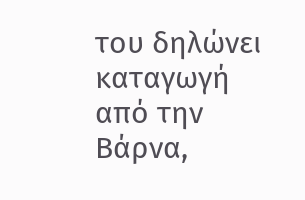του δηλώνει καταγωγή από την Βάρνα,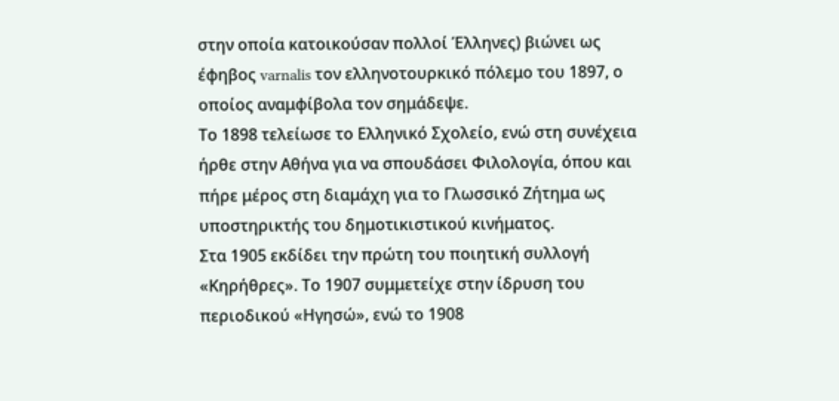στην οποία κατοικούσαν πολλοί Έλληνες) βιώνει ως έφηβος varnalis τον ελληνοτουρκικό πόλεμο του 1897, ο οποίος αναμφίβολα τον σημάδεψε.
Το 1898 τελείωσε το Ελληνικό Σχολείο, ενώ στη συνέχεια ήρθε στην Αθήνα για να σπουδάσει Φιλολογία, όπου και πήρε μέρος στη διαμάχη για το Γλωσσικό Ζήτημα ως υποστηρικτής του δημοτικιστικού κινήματος.
Στα 1905 εκδίδει την πρώτη του ποιητική συλλογή «Κηρήθρες». Το 1907 συμμετείχε στην ίδρυση του περιοδικού «Ηγησώ», ενώ το 1908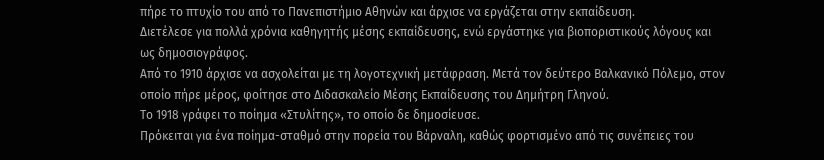πήρε το πτυχίο του από το Πανεπιστήμιο Αθηνών και άρχισε να εργάζεται στην εκπαίδευση.
Διετέλεσε για πολλά χρόνια καθηγητής μέσης εκπαίδευσης, ενώ εργάστηκε για βιοποριστικούς λόγους και ως δημοσιογράφος.
Από το 1910 άρχισε να ασχολείται με τη λογοτεχνική μετάφραση. Μετά τον δεύτερο Βαλκανικό Πόλεμο, στον οποίο πήρε μέρος, φοίτησε στο Διδασκαλείο Μέσης Εκπαίδευσης του Δημήτρη Γληνού.
Το 1918 γράφει το ποίημα «Στυλίτης», το οποίο δε δημοσίευσε.
Πρόκειται για ένα ποίημα-σταθμό στην πορεία του Βάρναλη, καθώς φορτισμένο από τις συνέπειες του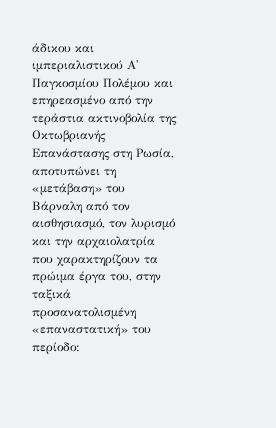άδικου και ιμπεριαλιστικού Α' Παγκοσμίου Πολέμου και επηρεασμένο από την τεράστια ακτινοβολία της Οκτωβριανής Επανάστασης στη Ρωσία, αποτυπώνει τη «μετάβαση» του Βάρναλη από τον αισθησιασμό, τον λυρισμό και την αρχαιολατρία που χαρακτηρίζουν τα πρώιμα έργα του, στην ταξικά προσανατολισμένη «επαναστατική» του περίοδο: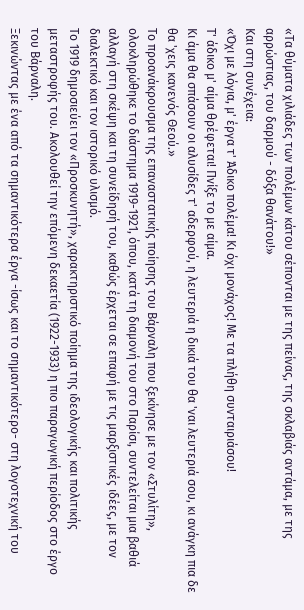«Τα θύματα χιλιάδες των πολέμων κάτου σέπονται με της πείνας, της σκλαβιάς αντάμα, με της αρρώστιας, του δαρμού - δόξα θανάτου!»
Και στη συνέχεια:
«Όχι με λόγια, μ' έργα τ' Άδικο πολέμα! Κι όχι μονάχος! Με τα πλήθη συνταιριάσου!
Τ' άδικο μ' αίμα θρέφεται! Πνίξε το με αίμα.
Κι άμα θα σπάσουν οι αλυσίδες τ' αδερφού, η λευτεριά η δικιά του θα 'ναι λευτεριά σου, κι ανάγκη πια δε θα 'χεις κανενός Θεού.»
Το προανάκρουσμα της επαναστατικής ποίησης του Βάρναλη που ξεκίνησε με τον «Στυλίτη», ολοκληρώθηκε το διάστημα 1919-1921, όπου, κατά τη διαμονή του στο Παρίσι, συντελείται μια βαθιά αλλαγή στη σκέψη και τη συνείδησή του, καθώς έρχεται σε επαφή με τις μαρξιστικές ιδέες, με τον διαλεκτικό και τον ιστορικό υλισμό.
Το 1919 δημοσιεύει τον «Προσκυνητή», χαρακτηριστικό ποίημα της ιδεολογικής και πολιτικής μεταστροφής του. Ακολουθεί την επόμενη δεκαετία (1922-1933) η πιο παραγωγική περίοδος στο έργο του Βάρναλη.
Ξεκινώντας με ένα από τα σημαντικότερα έργα -ίσως και το σημαντικότερο- στη λογοτεχνική του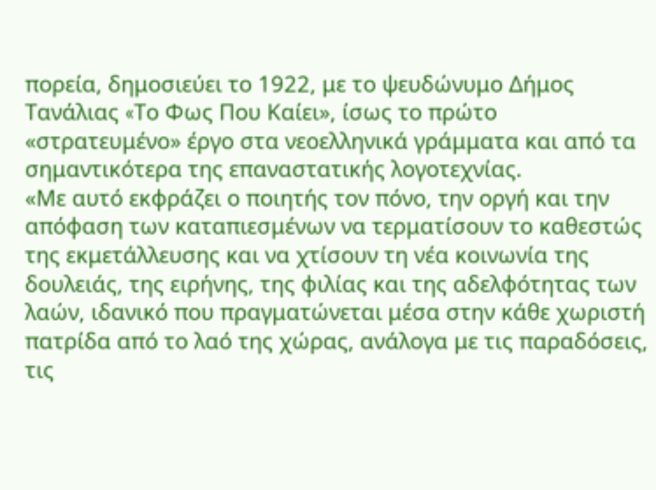πορεία, δημοσιεύει το 1922, με το ψευδώνυμο Δήμος Τανάλιας «Tο Φως Που Καίει», ίσως το πρώτο «στρατευμένο» έργο στα νεοελληνικά γράμματα και από τα σημαντικότερα της επαναστατικής λογοτεχνίας.
«Με αυτό εκφράζει ο ποιητής τον πόνο, την οργή και την απόφαση των καταπιεσμένων να τερματίσουν το καθεστώς της εκμετάλλευσης και να χτίσουν τη νέα κοινωνία της δουλειάς, της ειρήνης, της φιλίας και της αδελφότητας των λαών, ιδανικό που πραγματώνεται μέσα στην κάθε χωριστή πατρίδα από το λαό της χώρας, ανάλογα με τις παραδόσεις, τις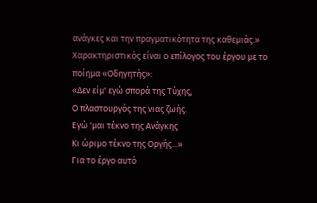ανάγκες και την πραγματικότητα της καθεμιάς.»
Χαρακτηριστικός είναι ο επίλογος του έργου με το ποίημα «Οδηγητής»:
«Δεν είμ' εγώ σπορά της Tύχης,
O πλαστουργός της νιας ζωής.
Eγώ 'μαι τέκνο της Aνάγκης
Kι ώριμο τέκνο της Oργής...»
Για το έργο αυτό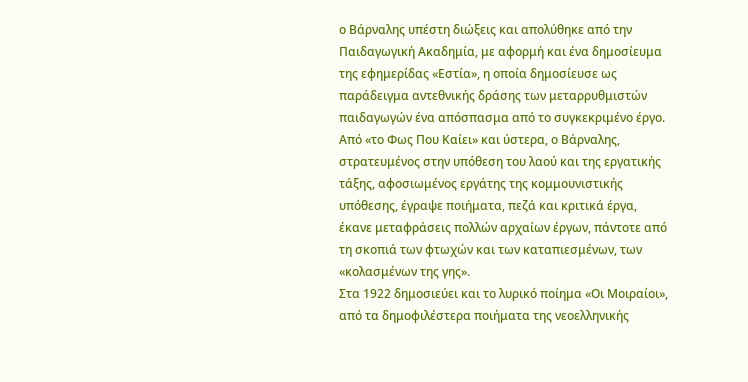ο Βάρναλης υπέστη διώξεις και απολύθηκε από την Παιδαγωγική Ακαδημία, με αφορμή και ένα δημοσίευμα της εφημερίδας «Εστία», η οποία δημοσίευσε ως παράδειγμα αντεθνικής δράσης των μεταρρυθμιστών παιδαγωγών ένα απόσπασμα από το συγκεκριμένο έργο.
Από «το Φως Που Καίει» και ύστερα, ο Βάρναλης, στρατευμένος στην υπόθεση του λαού και της εργατικής τάξης, αφοσιωμένος εργάτης της κομμουνιστικής υπόθεσης, έγραψε ποιήματα, πεζά και κριτικά έργα, έκανε μεταφράσεις πολλών αρχαίων έργων, πάντοτε από τη σκοπιά των φτωχών και των καταπιεσμένων, των «κολασμένων της γης».
Στα 1922 δημοσιεύει και το λυρικό ποίημα «Οι Μοιραίοι», από τα δημοφιλέστερα ποιήματα της νεοελληνικής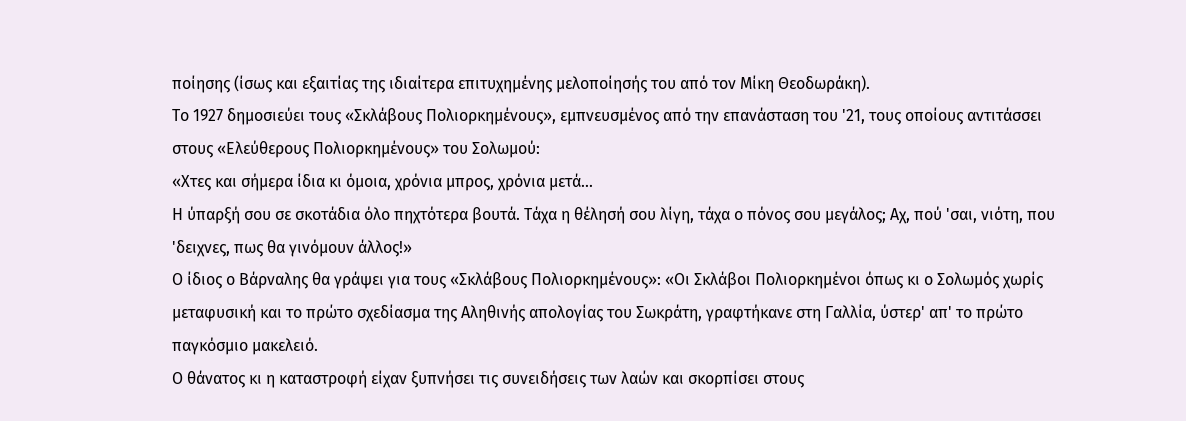ποίησης (ίσως και εξαιτίας της ιδιαίτερα επιτυχημένης μελοποίησής του από τον Μίκη Θεοδωράκη).
Το 1927 δημοσιεύει τους «Σκλάβους Πολιορκημένους», εμπνευσμένος από την επανάσταση του '21, τους οποίους αντιτάσσει στους «Ελεύθερους Πολιορκημένους» του Σολωμού:
«Χτες και σήμερα ίδια κι όμοια, χρόνια μπρος, χρόνια μετά...
Η ύπαρξή σου σε σκοτάδια όλο πηχτότερα βουτά. Τάχα η θέλησή σου λίγη, τάχα ο πόνος σου μεγάλος; Αχ, πού 'σαι, νιότη, που 'δειχνες, πως θα γινόμουν άλλος!»
Ο ίδιος ο Βάρναλης θα γράψει για τους «Σκλάβους Πολιορκημένους»: «Οι Σκλάβοι Πολιορκημένοι όπως κι ο Σολωμός χωρίς μεταφυσική και το πρώτο σχεδίασμα της Αληθινής απολογίας του Σωκράτη, γραφτήκανε στη Γαλλία, ύστερ' απ' το πρώτο παγκόσμιο μακελειό.
Ο θάνατος κι η καταστροφή είχαν ξυπνήσει τις συνειδήσεις των λαών και σκορπίσει στους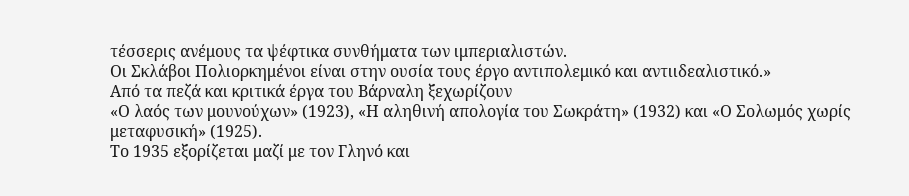τέσσερις ανέμους τα ψέφτικα συνθήματα των ιμπεριαλιστών.
Οι Σκλάβοι Πολιορκημένοι είναι στην ουσία τους έργο αντιπολεμικό και αντιιδεαλιστικό.»
Από τα πεζά και κριτικά έργα του Βάρναλη ξεχωρίζουν
«Ο λαός των μουνούχων» (1923), «Η αληθινή απολογία του Σωκράτη» (1932) και «Ο Σολωμός χωρίς μεταφυσική» (1925).
Το 1935 εξορίζεται μαζί με τον Γληνό και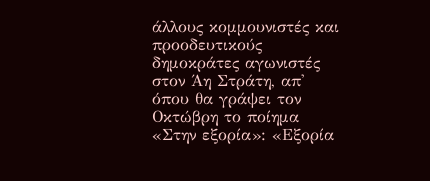άλλους κομμουνιστές και προοδευτικούς δημοκράτες αγωνιστές στον Άη Στράτη, απ' όπου θα γράψει τον Οκτώβρη το ποίημα «Στην εξορία»: «Εξορία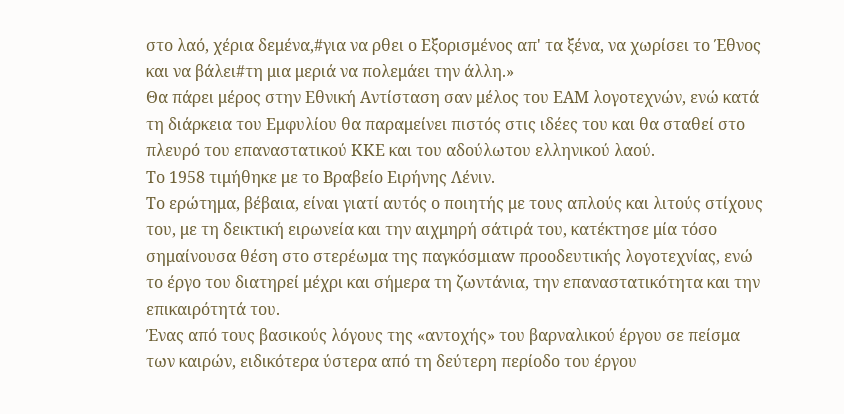στο λαό, χέρια δεμένα,#για να ρθει ο Εξορισμένος απ' τα ξένα, να χωρίσει το Έθνος και να βάλει#τη μια μεριά να πολεμάει την άλλη.»
Θα πάρει μέρος στην Εθνική Αντίσταση σαν μέλος του ΕΑΜ λογοτεχνών, ενώ κατά τη διάρκεια του Εμφυλίου θα παραμείνει πιστός στις ιδέες του και θα σταθεί στο πλευρό του επαναστατικού ΚΚΕ και του αδούλωτου ελληνικού λαού.
Το 1958 τιμήθηκε με το Βραβείο Ειρήνης Λένιν.
Το ερώτημα, βέβαια, είναι γιατί αυτός ο ποιητής με τους απλούς και λιτούς στίχους του, με τη δεικτική ειρωνεία και την αιχμηρή σάτιρά του, κατέκτησε μία τόσο σημαίνουσα θέση στο στερέωμα της παγκόσμιαw προοδευτικής λογοτεχνίας, ενώ το έργο του διατηρεί μέχρι και σήμερα τη ζωντάνια, την επαναστατικότητα και την επικαιρότητά του.
Ένας από τους βασικούς λόγους της «αντοχής» του βαρναλικού έργου σε πείσμα των καιρών, ειδικότερα ύστερα από τη δεύτερη περίοδο του έργου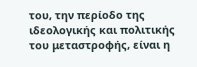του, την περίοδο της ιδεολογικής και πολιτικής του μεταστροφής, είναι η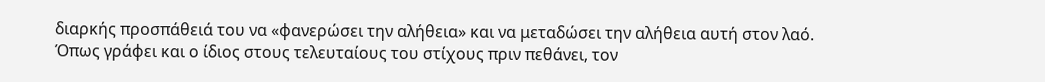διαρκής προσπάθειά του να «φανερώσει την αλήθεια» και να μεταδώσει την αλήθεια αυτή στον λαό.
Όπως γράφει και ο ίδιος στους τελευταίους του στίχους πριν πεθάνει, τον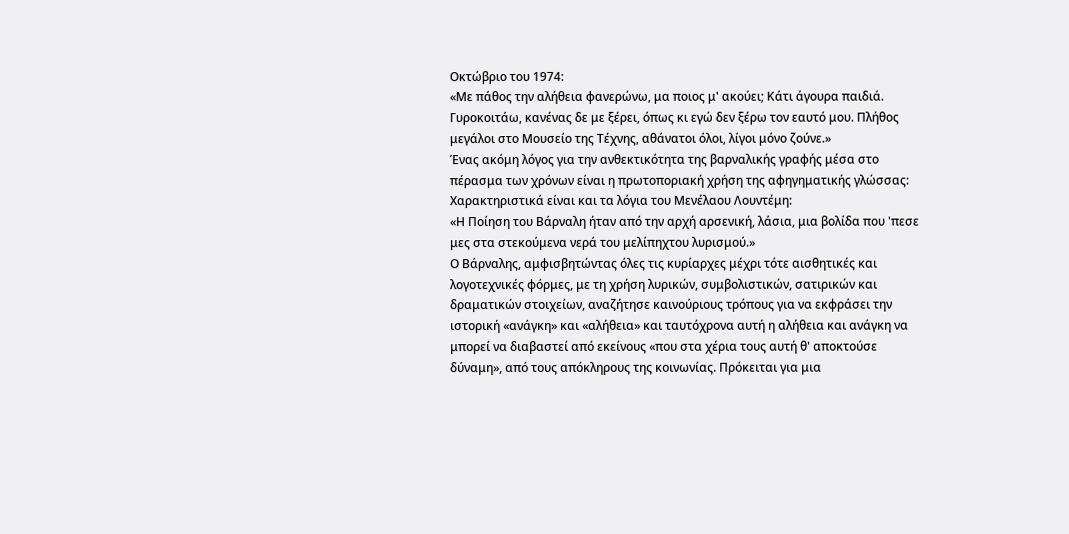Οκτώβριο του 1974:
«Με πάθος την αλήθεια φανερώνω, μα ποιος μ' ακούει; Κάτι άγουρα παιδιά. Γυροκοιτάω, κανένας δε με ξέρει, όπως κι εγώ δεν ξέρω τον εαυτό μου. Πλήθος μεγάλοι στο Μουσείο της Τέχνης, αθάνατοι όλοι, λίγοι μόνο ζούνε.»
Ένας ακόμη λόγος για την ανθεκτικότητα της βαρναλικής γραφής μέσα στο πέρασμα των χρόνων είναι η πρωτοποριακή χρήση της αφηγηματικής γλώσσας:
Χαρακτηριστικά είναι και τα λόγια του Μενέλαου Λουντέμη:
«Η Ποίηση του Βάρναλη ήταν από την αρχή αρσενική, λάσια, μια βολίδα που 'πεσε μες στα στεκούμενα νερά του μελίπηχτου λυρισμού.»
Ο Βάρναλης, αμφισβητώντας όλες τις κυρίαρχες μέχρι τότε αισθητικές και λογοτεχνικές φόρμες, με τη χρήση λυρικών, συμβολιστικών, σατιρικών και δραματικών στοιχείων, αναζήτησε καινούριους τρόπους για να εκφράσει την ιστορική «ανάγκη» και «αλήθεια» και ταυτόχρονα αυτή η αλήθεια και ανάγκη να μπορεί να διαβαστεί από εκείνους «που στα χέρια τους αυτή θ' αποκτούσε δύναμη», από τους απόκληρους της κοινωνίας. Πρόκειται για μια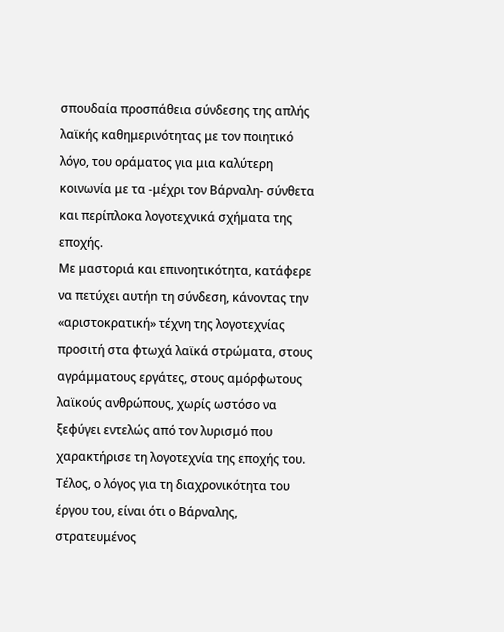σπουδαία προσπάθεια σύνδεσης της απλής λαϊκής καθημερινότητας με τον ποιητικό λόγο, του οράματος για μια καλύτερη κοινωνία με τα -μέχρι τον Βάρναλη- σύνθετα και περίπλοκα λογοτεχνικά σχήματα της εποχής.
Με μαστοριά και επινοητικότητα, κατάφερε να πετύχει αυτήn τη σύνδεση, κάνοντας την «αριστοκρατική» τέχνη της λογοτεχνίας προσιτή στα φτωχά λαϊκά στρώματα, στους αγράμματους εργάτες, στους αμόρφωτους λαϊκούς ανθρώπους, χωρίς ωστόσο να ξεφύγει εντελώς από τον λυρισμό που χαρακτήρισε τη λογοτεχνία της εποχής του.
Τέλος, ο λόγος για τη διαχρονικότητα του έργου του, είναι ότι ο Βάρναλης, στρατευμένος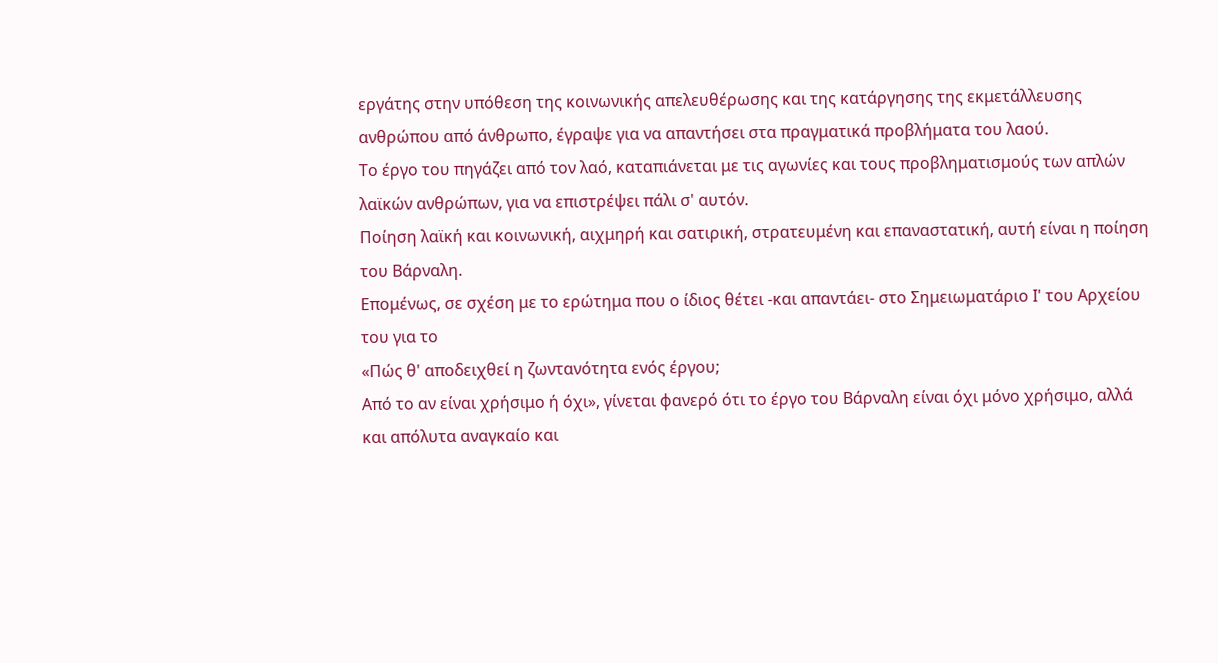εργάτης στην υπόθεση της κοινωνικής απελευθέρωσης και της κατάργησης της εκμετάλλευσης ανθρώπου από άνθρωπο, έγραψε για να απαντήσει στα πραγματικά προβλήματα του λαού.
Το έργο του πηγάζει από τον λαό, καταπιάνεται με τις αγωνίες και τους προβληματισμούς των απλών λαϊκών ανθρώπων, για να επιστρέψει πάλι σ' αυτόν.
Ποίηση λαϊκή και κοινωνική, αιχμηρή και σατιρική, στρατευμένη και επαναστατική, αυτή είναι η ποίηση του Βάρναλη.
Επομένως, σε σχέση με το ερώτημα που ο ίδιος θέτει -και απαντάει- στο Σημειωματάριο Ι' του Αρχείου του για το
«Πώς θ' αποδειχθεί η ζωντανότητα ενός έργου;
Από το αν είναι χρήσιμο ή όχι», γίνεται φανερό ότι το έργο του Βάρναλη είναι όχι μόνο χρήσιμο, αλλά και απόλυτα αναγκαίο και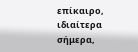επίκαιρο, ιδιαίτερα σήμερα,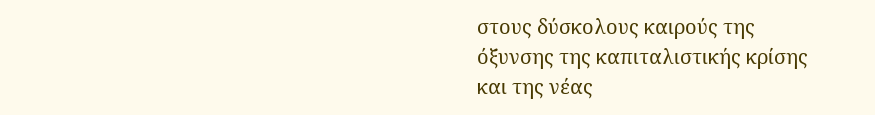στους δύσκολους καιρούς της όξυνσης της καπιταλιστικής κρίσης και της νέας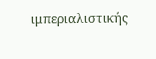ιμπεριαλιστικής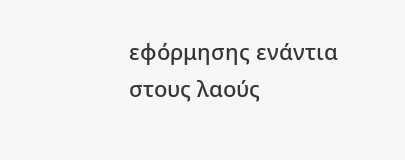εφόρμησης ενάντια στους λαούς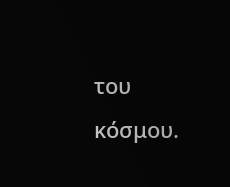του κόσμου.